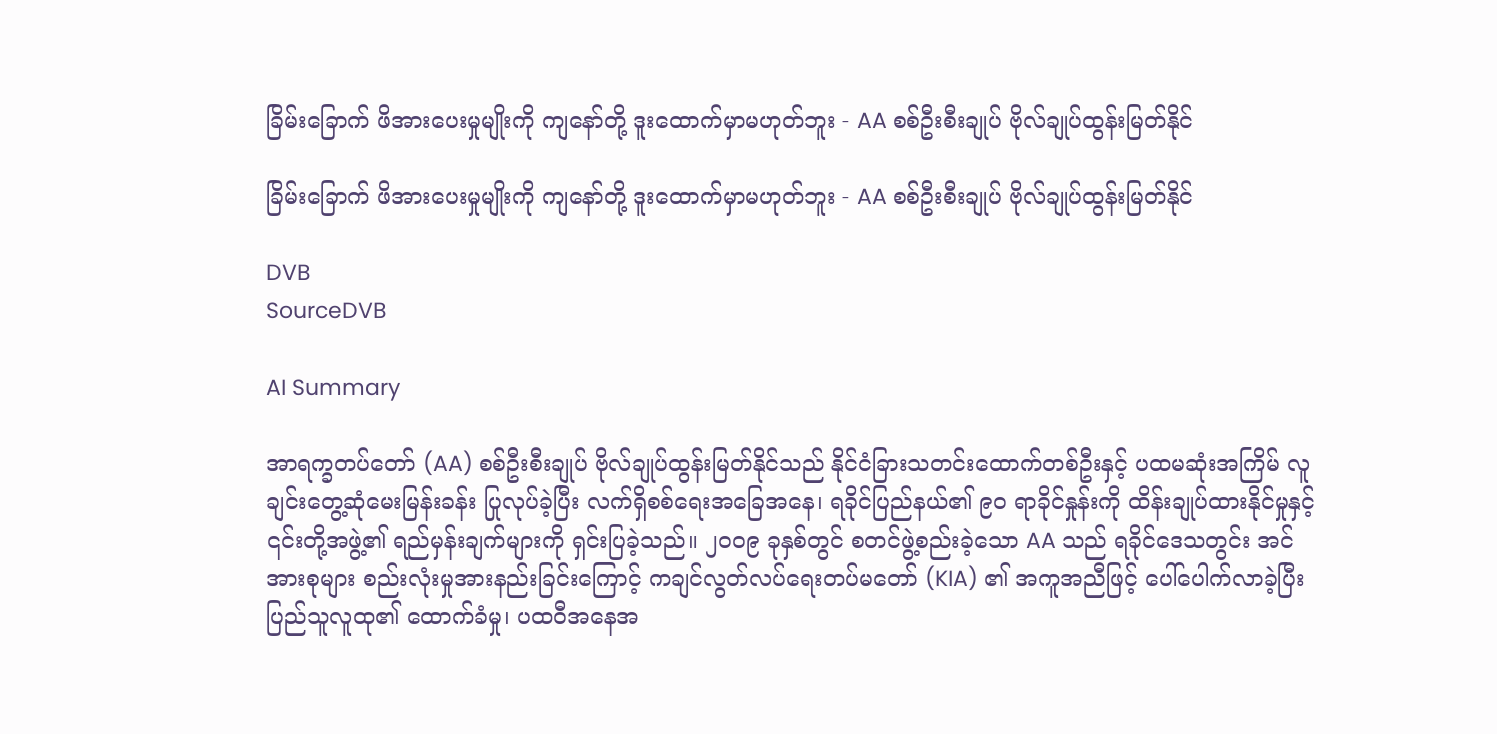ခြိမ်းခြောက် ဖိအားပေးမှုမျိုးကို ကျနော်တို့ ဒူးထောက်မှာမဟုတ်ဘူး - AA စစ်ဦးစီးချုပ် ဗိုလ်ချုပ်ထွန်းမြတ်နိုင်

ခြိမ်းခြောက် ဖိအားပေးမှုမျိုးကို ကျနော်တို့ ဒူးထောက်မှာမဟုတ်ဘူး - AA စစ်ဦးစီးချုပ် ဗိုလ်ချုပ်ထွန်းမြတ်နိုင်

DVB
SourceDVB

AI Summary

အာရက္ခတပ်တော် (AA) စစ်ဦးစီးချုပ် ဗိုလ်ချုပ်ထွန်းမြတ်နိုင်သည် နိုင်ငံခြားသတင်းထောက်တစ်ဦးနှင့် ပထမဆုံးအကြိမ် လူချင်းတွေ့ဆုံမေးမြန်းခန်း ပြုလုပ်ခဲ့ပြီး လက်ရှိစစ်ရေးအခြေအနေ၊ ရခိုင်ပြည်နယ်၏ ၉၀ ရာခိုင်နှုန်းကို ထိန်းချုပ်ထားနိုင်မှုနှင့် ၎င်းတို့အဖွဲ့၏ ရည်မှန်းချက်များကို ရှင်းပြခဲ့သည်။ ၂၀၀၉ ခုနှစ်တွင် စတင်ဖွဲ့စည်းခဲ့သော AA သည် ရခိုင်ဒေသတွင်း အင်အားစုများ စည်းလုံးမှုအားနည်းခြင်းကြောင့် ကချင်လွတ်လပ်ရေးတပ်မတော် (KIA) ၏ အကူအညီဖြင့် ပေါ်ပေါက်လာခဲ့ပြီး ပြည်သူလူထု၏ ထောက်ခံမှု၊ ပထဝီအနေအ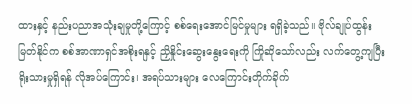ထားနှင့် နည်းပညာအသုံးချမှုတို့ကြောင့် စစ်ရေးအောင်မြင်မှုများ ရရှိခဲ့သည်။ ဗိုလ်ချုပ်ထွန်းမြတ်နိုင်က စစ်အာဏာရှင်အစိုးရနှင့် ညှိနှိုင်းဆွေးနွေးရေးကို ကြိုဆိုသော်လည်း လက်တွေ့ကျပြီး ရိုးသားမှုရှိရန် လိုအပ်ကြောင်း၊ အရပ်သားများ လေကြောင်းတိုက်ခိုက်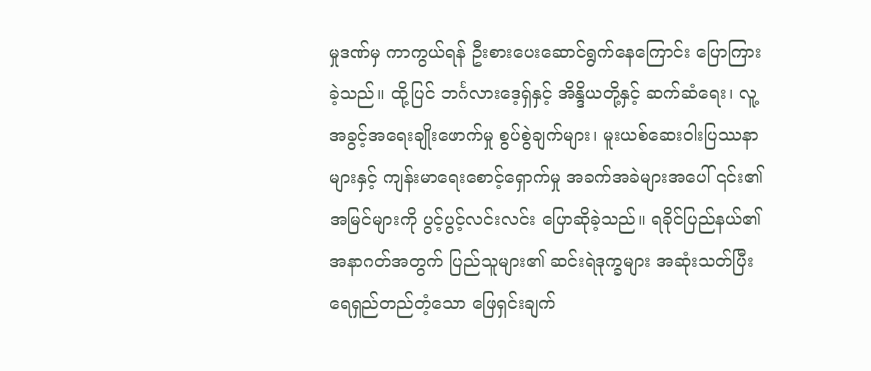မှုဒဏ်မှ ကာကွယ်ရန် ဦးစားပေးဆောင်ရွက်နေကြောင်း ပြောကြားခဲ့သည်။ ထို့ပြင် ဘင်္ဂလားဒေ့ရှ်နှင့် အိန္ဒိယတို့နှင့် ဆက်ဆံရေး၊ လူ့အခွင့်အရေးချိုးဖောက်မှု စွပ်စွဲချက်များ၊ မူးယစ်ဆေးဝါးပြဿနာများနှင့် ကျန်းမာရေးစောင့်ရှောက်မှု အခက်အခဲများအပေါ် ၎င်း၏အမြင်များကို ပွင့်ပွင့်လင်းလင်း ပြောဆိုခဲ့သည်။ ရခိုင်ပြည်နယ်၏ အနာဂတ်အတွက် ပြည်သူများ၏ ဆင်းရဲဒုက္ခများ အဆုံးသတ်ပြီး ရေရှည်တည်တံ့သော ဖြေရှင်းချက်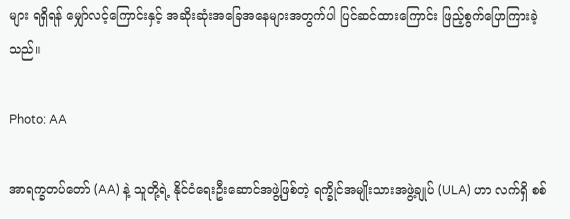များ ရရှိရန် မျှော်လင့်ကြောင်းနှင့် အဆိုးဆုံးအခြေအနေများအတွက်ပါ ပြင်ဆင်ထားကြောင်း ဖြည့်စွက်ပြောကြားခဲ့သည်။

Photo: AA

အာရက္ခတပ်တော် (AA) နဲ့ သူတို့ရဲ့ နိုင်ငံရေးဦးဆောင်အဖွဲ့ဖြစ်တဲ့ ရက္ခိုင်အမျိုးသားအဖွဲ့ချုပ် (ULA) ဟာ လက်ရှိ စစ်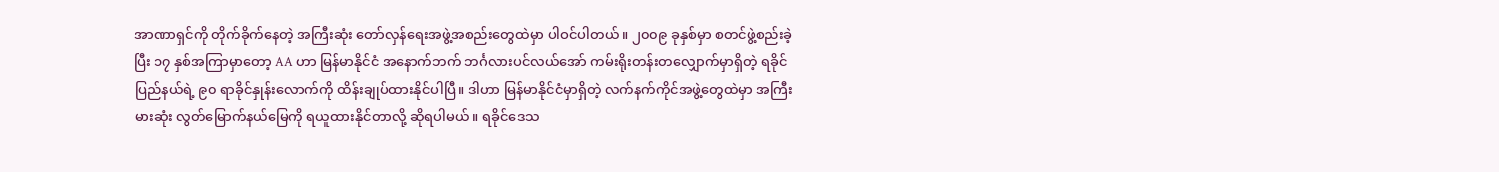အာဏာရှင်ကို တိုက်ခိုက်နေတဲ့ အကြီးဆုံး တော်လှန်ရေးအဖွဲ့အစည်းတွေထဲမှာ ပါဝင်ပါတယ်။ ၂၀၀၉ ခုနှစ်မှာ စတင်ဖွဲ့စည်းခဲ့ပြီး ၁၇ နှစ်အကြာမှာတော့ AA ဟာ မြန်မာနိုင်ငံ အနောက်ဘက် ဘင်္ဂလားပင်လယ်အော် ကမ်းရိုးတန်းတလျှောက်မှာရှိတဲ့ ရခိုင်ပြည်နယ်ရဲ့ ၉၀ ရာခိုင်နှုန်းလောက်ကို ထိန်းချုပ်ထားနိုင်ပါပြီ။ ဒါဟာ မြန်မာနိုင်ငံမှာရှိတဲ့ လက်နက်ကိုင်အဖွဲ့တွေထဲမှာ အကြီးမားဆုံး လွတ်မြောက်နယ်မြေကို ရယူထားနိုင်တာလို့ ဆိုရပါမယ်။ ရခိုင်ဒေသ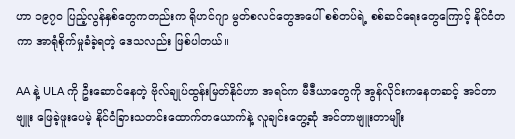ဟာ ၁၉၇၀ ပြည့်လွန်နှစ်တွေကတည်းက ရိုဟင်ဂျာ မွတ်စလင်တွေအပေါ် စစ်တပ်ရဲ့ စစ်ဆင်ရေးတွေကြောင့် နိုင်ငံတကာ အာရုံစိုက်မှုခံခဲ့ရတဲ့ ဒေသလည်း ဖြစ်ပါတယ်။

AA နဲ့ ULA ကို ဦးဆောင်နေတဲ့ ဗိုလ်ချုပ်ထွန်းမြတ်နိုင်ဟာ အရင်က မီဒီယာတွေကို အွန်လိုင်းကနေတဆင့် အင်တာဗျူး ဖြေခဲ့ဖူးပေမဲ့ နိုင်ငံခြားသတင်းထောက်တယောက်နဲ့ လူချင်းတွေ့ဆုံ အင်တာဗျူးတာမျိုး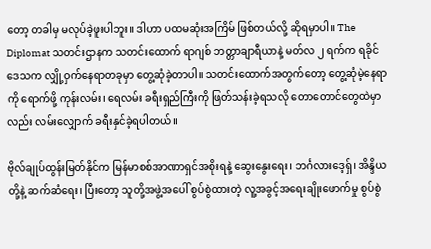တော့ တခါမှ မလုပ်ခဲ့ဖူးပါဘူး။ ဒါဟာ ပထမဆုံးအကြိမ် ဖြစ်တယ်လို့ ဆိုရမှာပါ။ The Diplomat သတင်းဌာနက သတင်းထောက် ရာဂျစ် ဘတ္တာချာရီယာနဲ့ မတ်လ ၂ ရက်က ရခိုင်ဒေသက လျှို့ဝှက်နေရာတခုမှာ တွေ့ဆုံခဲ့တာပါ။ သတင်းထောက်အတွက်တော့ တွေ့ဆုံမဲ့နေရာကို ရောက်ဖို့ ကုန်းလမ်း၊ ရေလမ်း ခရီးရှည်ကြီးကို ဖြတ်သန်းခဲ့ရသလို တောတောင်တွေထဲမှာလည်း လမ်းလျှောက် ခရီးနှင်ခဲ့ရပါတယ်။

ဗိုလ်ချုပ်ထွန်းမြတ်နိုင်က မြန်မာစစ်အာဏာရှင်အစိုးရနဲ့ ဆွေးနွေးရေး၊ ဘင်္ဂလားဒေ့ရှ်၊ အိန္ဒိယတို့နဲ့ ဆက်ဆံရေး၊ ပြီးတော့ သူတို့အဖွဲ့အပေါ် စွပ်စွဲထားတဲ့ လူ့အခွင့်အရေးချိုးဖောက်မှု စွပ်စွဲ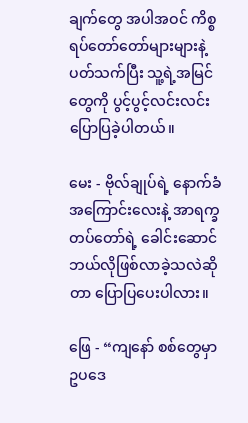ချက်တွေ အပါအဝင် ကိစ္စရပ်တော်တော်များများနဲ့ ပတ်သက်ပြီး သူ့ရဲ့အမြင်တွေကို ပွင့်ပွင့်လင်းလင်း ပြောပြခဲ့ပါတယ်။

မေး - ဗိုလ်ချုပ်ရဲ့ နောက်ခံအကြောင်းလေးနဲ့ အာရက္ခတပ်တော်ရဲ့ ခေါင်းဆောင် ဘယ်လိုဖြစ်လာခဲ့သလဲဆိုတာ ပြောပြပေးပါလား။

ဖြေ - “ကျနော် စစ်တွေမှာ ဥပဒေ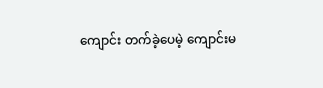ကျောင်း တက်ခဲ့ပေမဲ့ ကျောင်းမ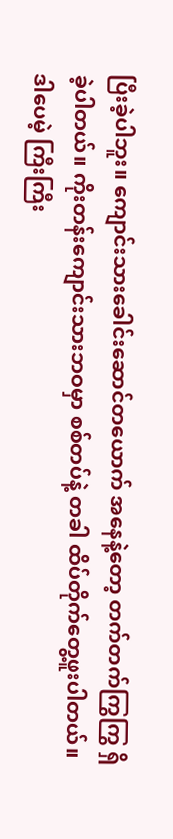ပြီးခဲ့ပါဘူး။ ကျောင်းသားခေါင်းဆောင်တယောက် အနေနဲ့တော့ တက်တက်ကြွကြွ ရှိခဲ့ပါတယ်။ ကိုးတန်းကျောင်းသားဘဝမှာ စစ်တပ်နဲ့ တခါ ထိပ်တိုက်တွေ့ဖူးပါတယ်။ ဒါပေမဲ့ ကြီးကြီး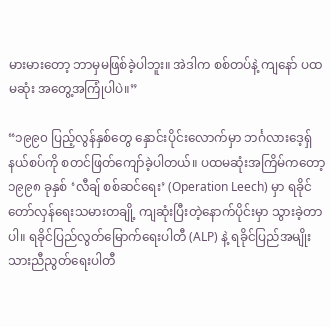မားမားတော့ ဘာမှမဖြစ်ခဲ့ပါဘူး။ အဲဒါက စစ်တပ်နဲ့ ကျနော် ပထမဆုံး အတွေ့အကြုံပါပဲ။”

“၁၉၉၀ ပြည့်လွန်နှစ်တွေ နှောင်းပိုင်းလောက်မှာ ဘင်္ဂလားဒေ့ရှ်နယ်စပ်ကို စတင်ဖြတ်ကျော်ခဲ့ပါတယ်။ ပထမဆုံးအကြိမ်ကတော့ ၁၉၉၈ ခုနှစ် ‘လီချ် စစ်ဆင်ရေး’ (Operation Leech) မှာ ရခိုင်တော်လှန်ရေးသမားတချို့ ကျဆုံးပြီးတဲ့နောက်ပိုင်းမှာ သွားခဲ့တာပါ။ ရခိုင်ပြည်လွတ်မြောက်ရေးပါတီ (ALP) နဲ့ ရခိုင်ပြည်အမျိုးသားညီညွတ်ရေးပါတီ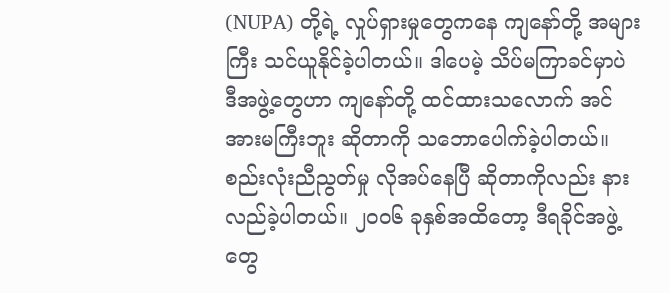(NUPA) တို့ရဲ့ လှုပ်ရှားမှုတွေကနေ ကျနော်တို့ အများကြီး သင်ယူနိုင်ခဲ့ပါတယ်။ ဒါပေမဲ့ သိပ်မကြာခင်မှာပဲ ဒီအဖွဲ့တွေဟာ ကျနော်တို့ ထင်ထားသလောက် အင်အားမကြီးဘူး ဆိုတာကို သဘောပေါက်ခဲ့ပါတယ်။ စည်းလုံးညီညွတ်မှု လိုအပ်နေပြီ ဆိုတာကိုလည်း နားလည်ခဲ့ပါတယ်။ ၂၀၀၆ ခုနှစ်အထိတော့ ဒီရခိုင်အဖွဲ့တွေ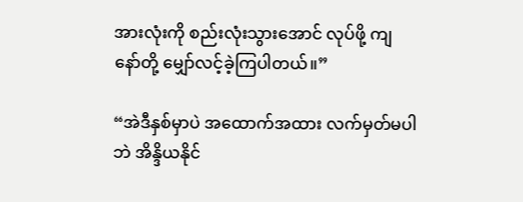အားလုံးကို စည်းလုံးသွားအောင် လုပ်ဖို့ ကျနော်တို့ မျှော်လင့်ခဲ့ကြပါတယ်။”

“အဲဒီနှစ်မှာပဲ အထောက်အထား လက်မှတ်မပါဘဲ အိန္ဒိယနိုင်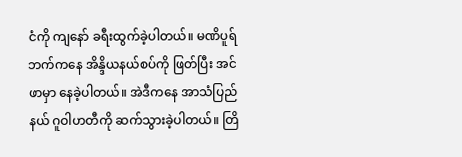ငံကို ကျနော် ခရီးထွက်ခဲ့ပါတယ်။ မဏိပူရ်ဘက်ကနေ အိန္ဒိယနယ်စပ်ကို ဖြတ်ပြီး အင်ဖာမှာ နေခဲ့ပါတယ်။ အဲဒီကနေ အာသံပြည်နယ် ဂူဝါဟတီကို ဆက်သွားခဲ့ပါတယ်။ တြိ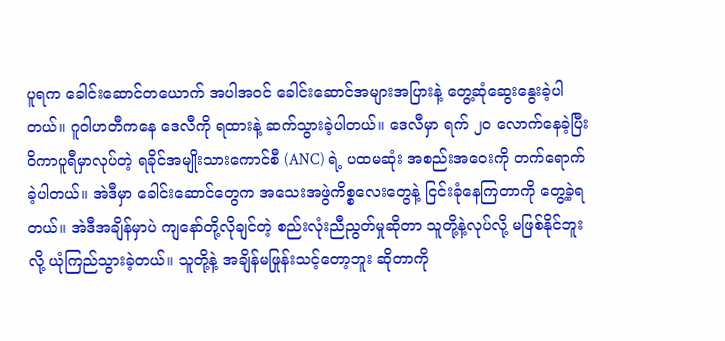ပူရက ခေါင်းဆောင်တယောက် အပါအဝင် ခေါင်းဆောင်အများအပြားနဲ့ တွေ့ဆုံဆွေးနွေးခဲ့ပါတယ်။ ဂူဝါဟတီကနေ ဒေလီကို ရထားနဲ့ ဆက်သွားခဲ့ပါတယ်။ ဒေလီမှာ ရက် ၂၀ လောက်နေခဲ့ပြီး ဝိကာပူရီမှာလုပ်တဲ့ ရခိုင်အမျိုးသားကောင်စီ (ANC) ရဲ့ ပထမဆုံး အစည်းအဝေးကို တက်ရောက်ခဲ့ပါတယ်။ အဲဒီမှာ ခေါင်းဆောင်တွေက အသေးအဖွဲကိစ္စလေးတွေနဲ့ ငြင်းခုံနေကြတာကို တွေ့ခဲ့ရတယ်။ အဲဒီအချိန်မှာပဲ ကျနော်တို့လိုချင်တဲ့ စည်းလုံးညီညွတ်မှုဆိုတာ သူတို့နဲ့လုပ်လို့ မဖြစ်နိုင်ဘူးလို့ ယုံကြည်သွားခဲ့တယ်။ သူတို့နဲ့ အချိန်မဖြုန်းသင့်တော့ဘူး ဆိုတာကို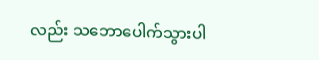လည်း သဘောပေါက်သွားပါ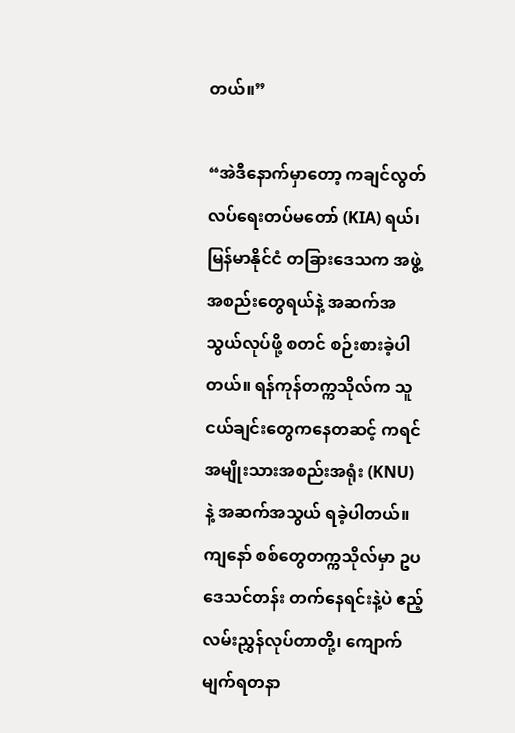တယ်။”

“အဲဒီနောက်မှာတော့ ကချင်လွတ်လပ်ရေးတပ်မတော် (KIA) ရယ်၊ မြန်မာနိုင်ငံ တခြားဒေသက အဖွဲ့အစည်းတွေရယ်နဲ့ အဆက်အသွယ်လုပ်ဖို့ စတင် စဉ်းစားခဲ့ပါတယ်။ ရန်ကုန်တက္ကသိုလ်က သူငယ်ချင်းတွေကနေတဆင့် ကရင်အမျိုးသားအစည်းအရုံး (KNU) နဲ့ အဆက်အသွယ် ရခဲ့ပါတယ်။ ကျနော် စစ်တွေတက္ကသိုလ်မှာ ဥပဒေသင်တန်း တက်နေရင်းနဲ့ပဲ ဧည့်လမ်းညွှန်လုပ်တာတို့၊ ကျောက်မျက်ရတနာ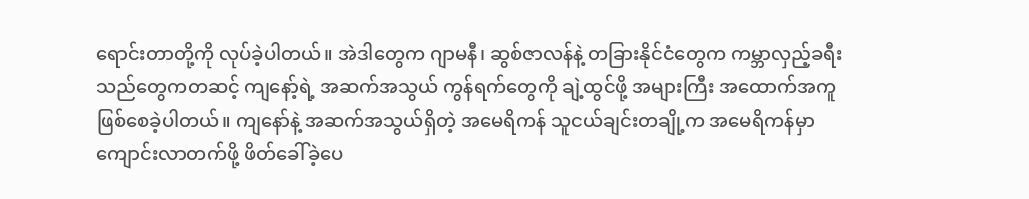ရောင်းတာတို့ကို လုပ်ခဲ့ပါတယ်။ အဲဒါတွေက ဂျာမနီ၊ ဆွစ်ဇာလန်နဲ့ တခြားနိုင်ငံတွေက ကမ္ဘာလှည့်ခရီးသည်တွေကတဆင့် ကျနော့်ရဲ့ အဆက်အသွယ် ကွန်ရက်တွေကို ချဲ့ထွင်ဖို့ အများကြီး အထောက်အကူ ဖြစ်စေခဲ့ပါတယ်။ ကျနော်နဲ့ အဆက်အသွယ်ရှိတဲ့ အမေရိကန် သူငယ်ချင်းတချို့က အမေရိကန်မှာ ကျောင်းလာတက်ဖို့ ဖိတ်ခေါ်ခဲ့ပေ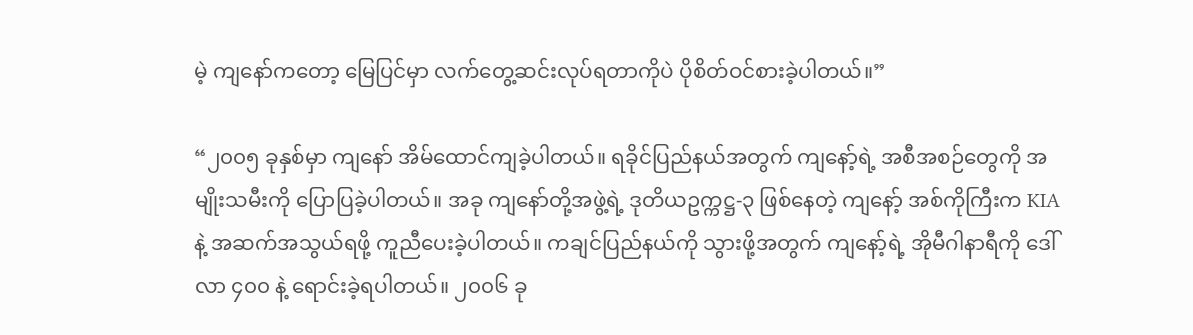မဲ့ ကျနော်ကတော့ မြေပြင်မှာ လက်တွေ့ဆင်းလုပ်ရတာကိုပဲ ပိုစိတ်ဝင်စားခဲ့ပါတယ်။”

“၂၀၀၅ ခုနှစ်မှာ ကျနော် အိမ်ထောင်ကျခဲ့ပါတယ်။ ရခိုင်ပြည်နယ်အတွက် ကျနော့်ရဲ့ အစီအစဉ်တွေကို အမျိုးသမီးကို ပြောပြခဲ့ပါတယ်။ အခု ကျနော်တို့အဖွဲ့ရဲ့ ဒုတိယဥက္ကဋ္ဌ-၃ ဖြစ်နေတဲ့ ကျနော့် အစ်ကိုကြီးက KIA နဲ့ အဆက်အသွယ်ရဖို့ ကူညီပေးခဲ့ပါတယ်။ ကချင်ပြည်နယ်ကို သွားဖို့အတွက် ကျနော့်ရဲ့ အိုမီဂါနာရီကို ဒေါ်လာ ၄၀၀ နဲ့ ရောင်းခဲ့ရပါတယ်။ ၂၀၀၆ ခု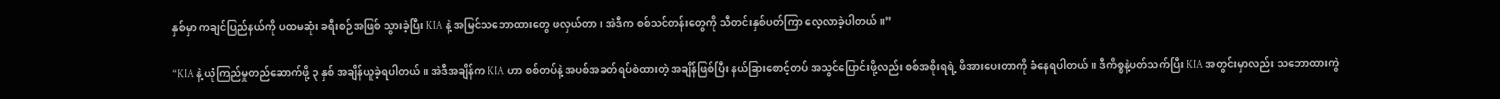နှစ်မှာ ကချင်ပြည်နယ်ကို ပထမဆုံး ခရီးစဉ်အဖြစ် သွားခဲ့ပြီး KIA နဲ့ အမြင်သဘောထားတွေ ဖလှယ်တာ၊ အဲဒီက စစ်သင်တန်းတွေကို သီတင်းနှစ်ပတ်ကြာ လေ့လာခဲ့ပါတယ်။”

“KIA နဲ့ ယုံကြည်မှုတည်ဆောက်ဖို့ ၃ နှစ် အချိန်ယူခဲ့ရပါတယ်။ အဲဒီအချိန်က KIA ဟာ စစ်တပ်နဲ့ အပစ်အခတ်ရပ်စဲထားတဲ့ အချိန်ဖြစ်ပြီး နယ်ခြားစောင့်တပ် အသွင်ပြောင်းဖို့လည်း စစ်အစိုးရရဲ့ ဖိအားပေးတာကို ခံနေရပါတယ်။ ဒီကိစ္စနဲ့ပတ်သက်ပြီး KIA အတွင်းမှာလည်း သဘောထားကွဲ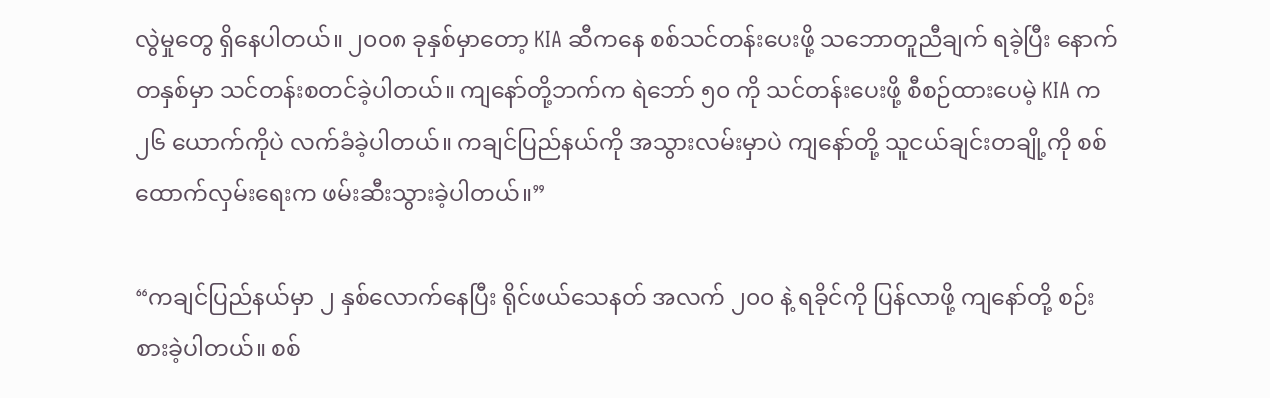လွဲမှုတွေ ရှိနေပါတယ်။ ၂၀၀၈ ခုနှစ်မှာတော့ KIA ဆီကနေ စစ်သင်တန်းပေးဖို့ သဘောတူညီချက် ရခဲ့ပြီး နောက်တနှစ်မှာ သင်တန်းစတင်ခဲ့ပါတယ်။ ကျနော်တို့ဘက်က ရဲဘော် ၅၀ ကို သင်တန်းပေးဖို့ စီစဉ်ထားပေမဲ့ KIA က ၂၆ ယောက်ကိုပဲ လက်ခံခဲ့ပါတယ်။ ကချင်ပြည်နယ်ကို အသွားလမ်းမှာပဲ ကျနော်တို့ သူငယ်ချင်းတချို့ကို စစ်ထောက်လှမ်းရေးက ဖမ်းဆီးသွားခဲ့ပါတယ်။”

“ကချင်ပြည်နယ်မှာ ၂ နှစ်လောက်နေပြီး ရိုင်ဖယ်သေနတ် အလက် ၂၀၀ နဲ့ ရခိုင်ကို ပြန်လာဖို့ ကျနော်တို့ စဉ်းစားခဲ့ပါတယ်။ စစ်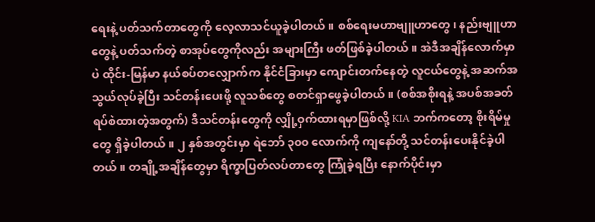ရေးနဲ့ ပတ်သက်တာတွေကို လေ့လာသင်ယူခဲ့ပါတယ်။ စစ်ရေးမဟာဗျူဟာတွေ၊ နည်းဗျူဟာတွေနဲ့ ပတ်သက်တဲ့ စာအုပ်တွေကိုလည်း အများကြီး ဖတ်ဖြစ်ခဲ့ပါတယ်။ အဲဒီအချိန်လောက်မှာပဲ ထိုင်း-မြန်မာ နယ်စပ်တလျှောက်က နိုင်ငံခြားမှာ ကျောင်းတက်နေတဲ့ လူငယ်တွေနဲ့ အဆက်အသွယ်လုပ်ခဲ့ပြီး သင်တန်းပေးဖို့ လူသစ်တွေ စတင်ရှာဖွေခဲ့ပါတယ်။ (စစ်အစိုးရနဲ့ အပစ်အခတ် ရပ်စဲထားတဲ့အတွက်) ဒီသင်တန်းတွေကို လျှို့ဝှက်ထားရမှာဖြစ်လို့ KIA ဘက်ကတော့ စိုးရိမ်မှုတွေ ရှိခဲ့ပါတယ်။ ၂ နှစ်အတွင်းမှာ ရဲဘော် ၃၀၀ လောက်ကို ကျနော်တို့ သင်တန်းပေးနိုင်ခဲ့ပါတယ်။ တချို့အချိန်တွေမှာ ရိက္ခာပြတ်လပ်တာတွေ ကြုံခဲ့ရပြီး နောက်ပိုင်းမှာ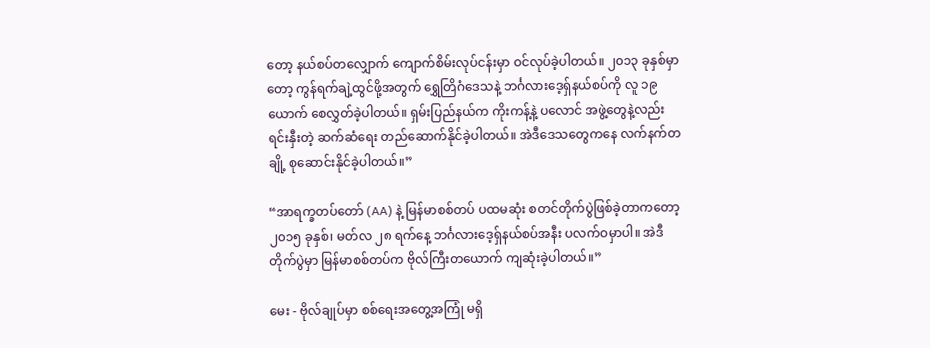တော့ နယ်စပ်တလျှောက် ကျောက်စိမ်းလုပ်ငန်းမှာ ဝင်လုပ်ခဲ့ပါတယ်။ ၂၀၁၃ ခုနှစ်မှာတော့ ကွန်ရက်ချဲ့ထွင်ဖို့အတွက် ရွှေတြိဂံဒေသနဲ့ ဘင်္ဂလားဒေ့ရှ်နယ်စပ်ကို လူ ၁၉ ယောက် စေလွှတ်ခဲ့ပါတယ်။ ရှမ်းပြည်နယ်က ကိုးကန့်နဲ့ ပလောင် အဖွဲ့တွေနဲ့လည်း ရင်းနှီးတဲ့ ဆက်ဆံရေး တည်ဆောက်နိုင်ခဲ့ပါတယ်။ အဲဒီဒေသတွေကနေ လက်နက်တချို့ စုဆောင်းနိုင်ခဲ့ပါတယ်။”

“အာရက္ခတပ်တော် (AA) နဲ့ မြန်မာစစ်တပ် ပထမဆုံး စတင်တိုက်ပွဲဖြစ်ခဲ့တာကတော့ ၂၀၁၅ ခုနှစ်၊ မတ်လ ၂၈ ရက်နေ့ ဘင်္ဂလားဒေ့ရှ်နယ်စပ်အနီး ပလက်ဝမှာပါ။ အဲဒီတိုက်ပွဲမှာ မြန်မာစစ်တပ်က ဗိုလ်ကြီးတယောက် ကျဆုံးခဲ့ပါတယ်။”

မေး - ဗိုလ်ချုပ်မှာ စစ်ရေးအတွေ့အကြုံ မရှိ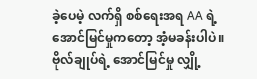ခဲ့ပေမဲ့ လက်ရှိ စစ်ရေးအရ AA ရဲ့ အောင်မြင်မှုကတော့ အံ့မခန်းပါပဲ။ ဗိုလ်ချုပ်ရဲ့ အောင်မြင်မှု လျှို့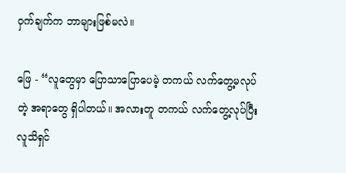ဝှက်ချက်က ဘာများဖြစ်မလဲ။

ဖြေ - “လူတွေမှာ ပြောသာပြောပေမဲ့ တကယ် လက်တွေ့မလုပ်တဲ့ အရာတွေ ရှိပါတယ်။ အလားတူ တကယ် လက်တွေ့လုပ်ပြီး လူသိရှင်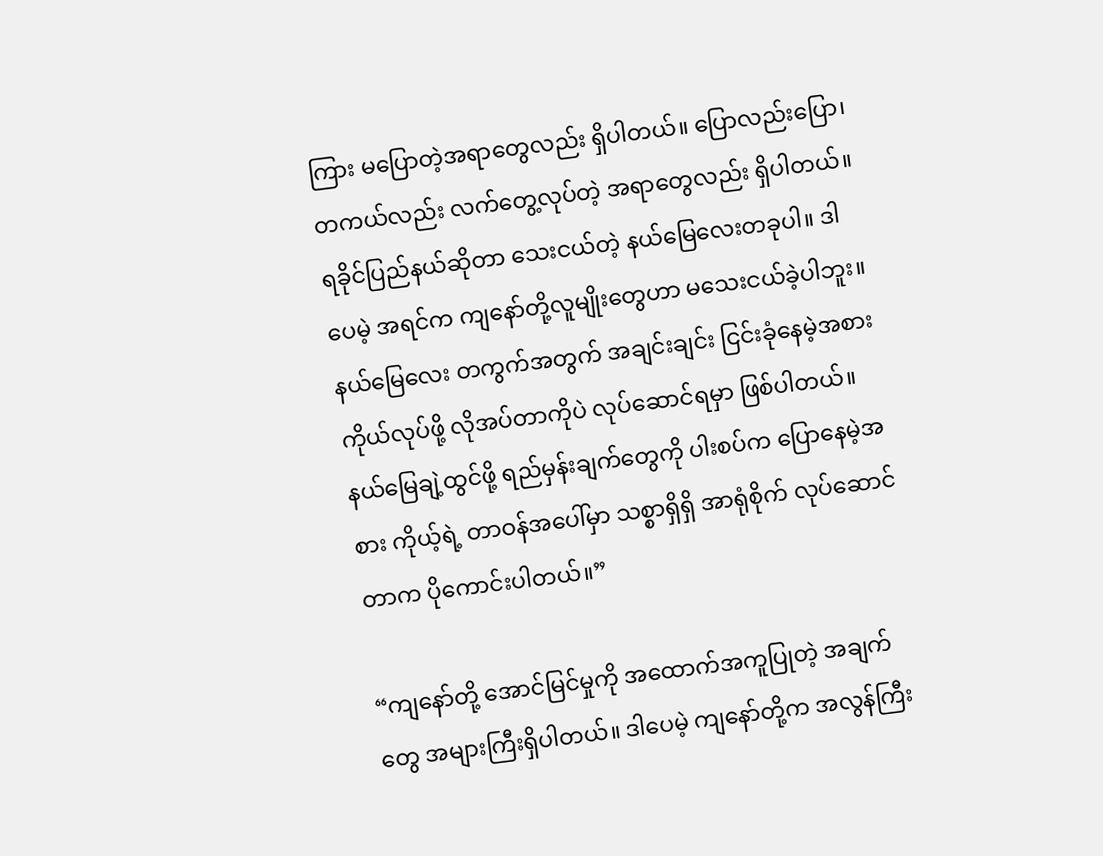ကြား မပြောတဲ့အရာတွေလည်း ရှိပါတယ်။ ပြောလည်းပြော၊ တကယ်လည်း လက်တွေ့လုပ်တဲ့ အရာတွေလည်း ရှိပါတယ်။ ရခိုင်ပြည်နယ်ဆိုတာ သေးငယ်တဲ့ နယ်မြေလေးတခုပါ။ ဒါပေမဲ့ အရင်က ကျနော်တို့လူမျိုးတွေဟာ မသေးငယ်ခဲ့ပါဘူး။ နယ်မြေလေး တကွက်အတွက် အချင်းချင်း ငြင်းခုံနေမဲ့အစား ကိုယ်လုပ်ဖို့ လိုအပ်တာကိုပဲ လုပ်ဆောင်ရမှာ ဖြစ်ပါတယ်။ နယ်မြေချဲ့ထွင်ဖို့ ရည်မှန်းချက်တွေကို ပါးစပ်က ပြောနေမဲ့အစား ကိုယ့်ရဲ့ တာဝန်အပေါ်မှာ သစ္စာရှိရှိ အာရုံစိုက် လုပ်ဆောင်တာက ပိုကောင်းပါတယ်။”

“ကျနော်တို့ အောင်မြင်မှုကို အထောက်အကူပြုတဲ့ အချက်တွေ အများကြီးရှိပါတယ်။ ဒါပေမဲ့ ကျနော်တို့က အလွန်ကြီး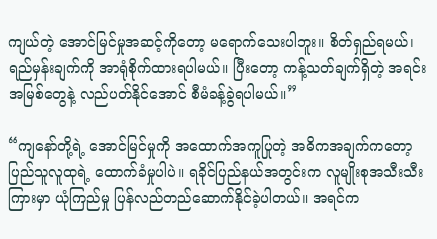ကျယ်တဲ့ အောင်မြင်မှုအဆင့်ကိုတော့ မရောက်သေးပါဘူး။ စိတ်ရှည်ရမယ်၊ ရည်မှန်းချက်ကို အာရုံစိုက်ထားရပါမယ်။ ပြီးတော့ ကန့်သတ်ချက်ရှိတဲ့ အရင်းအမြစ်တွေနဲ့ လည်ပတ်နိုင်အောင် စီမံခန့်ခွဲရပါမယ်။”

“ကျနော်တို့ရဲ့ အောင်မြင်မှုကို အထောက်အကူပြုတဲ့ အဓိကအချက်ကတော့ ပြည်သူလူထုရဲ့ ထောက်ခံမှုပါပဲ။ ရခိုင်ပြည်နယ်အတွင်းက လူမျိုးစုအသီးသီးကြားမှာ ယုံကြည်မှု ပြန်လည်တည်ဆောက်နိုင်ခဲ့ပါတယ်။ အရင်က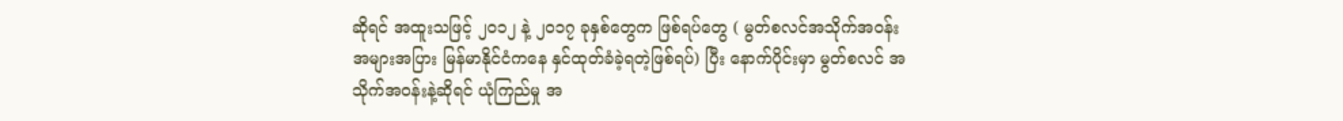ဆိုရင် အထူးသဖြင့် ၂၀၁၂ နဲ့ ၂၀၁၇ ခုနှစ်တွေက ဖြစ်ရပ်တွေ ( မွတ်စလင်အသိုက်အဝန်း အများအပြား မြန်မာနိုင်ငံကနေ နှင်ထုတ်ခံခဲ့ရတဲ့ဖြစ်ရပ်) ပြီး နောက်ပိုင်းမှာ မွတ်စလင် အသိုက်အဝန်းနဲ့ဆိုရင် ယုံကြည်မှု အ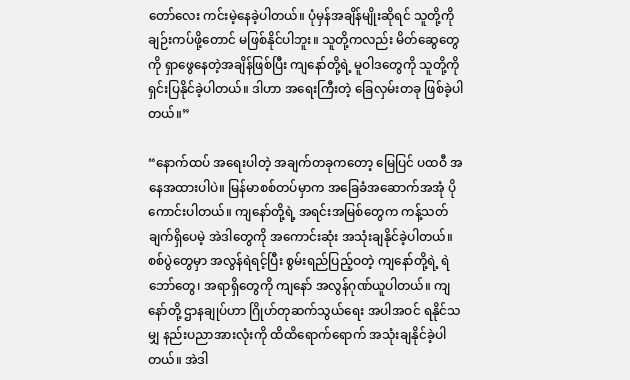တော်လေး ကင်းမဲ့နေခဲ့ပါတယ်။ ပုံမှန်အချိန်မျိုးဆိုရင် သူတို့ကို ချဉ်းကပ်ဖို့တောင် မဖြစ်နိုင်ပါဘူး။ သူတို့ကလည်း မိတ်ဆွေတွေကို ရှာဖွေနေတဲ့အချိန်ဖြစ်ပြီး ကျနော်တို့ရဲ့ မူဝါဒတွေကို သူတို့ကို ရှင်းပြနိုင်ခဲ့ပါတယ်။ ဒါဟာ အရေးကြီးတဲ့ ခြေလှမ်းတခု ဖြစ်ခဲ့ပါတယ်။”

“နောက်ထပ် အရေးပါတဲ့ အချက်တခုကတော့ မြေပြင် ပထဝီ အနေအထားပါပဲ။ မြန်မာစစ်တပ်မှာက အခြေခံအဆောက်အအုံ ပိုကောင်းပါတယ်။ ကျနော်တို့ရဲ့ အရင်းအမြစ်တွေက ကန့်သတ်ချက်ရှိပေမဲ့ အဲဒါတွေကို အကောင်းဆုံး အသုံးချနိုင်ခဲ့ပါတယ်။ စစ်ပွဲတွေမှာ အလွန်ရဲရင့်ပြီး စွမ်းရည်ပြည့်ဝတဲ့ ကျနော်တို့ရဲ့ ရဲဘော်တွေ၊ အရာရှိတွေကို ကျနော် အလွန်ဂုဏ်ယူပါတယ်။ ကျနော်တို့ ဌာနချုပ်ဟာ ဂြိုဟ်တုဆက်သွယ်ရေး အပါအဝင် ရနိုင်သမျှ နည်းပညာအားလုံးကို ထိထိရောက်ရောက် အသုံးချနိုင်ခဲ့ပါတယ်။ အဲဒါ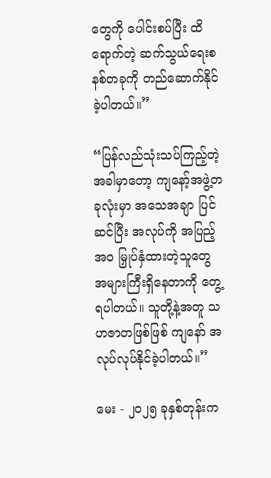တွေကို ပေါင်းစပ်ပြီး ထိရောက်တဲ့ ဆက်သွယ်ရေးစနစ်တခုကို တည်ဆောက်နိုင်ခဲ့ပါတယ်။”

“ပြန်လည်သုံးသပ်ကြည့်တဲ့အခါမှာတော့ ကျနော့်အဖွဲ့တခုလုံးမှာ အသေအချာ ပြင်ဆင်ပြီး အလုပ်ကို အပြည့်အဝ မြှုပ်နှံထားတဲ့သူတွေ အများကြီးရှိနေတာကို တွေ့ရပါတယ်။ သူတို့နဲ့အတူ သဟဇာတဖြစ်ဖြစ် ကျနော် အလုပ်လုပ်နိုင်ခဲ့ပါတယ်။”

မေး - ၂၀၂၅ ခုနှစ်တုန်းက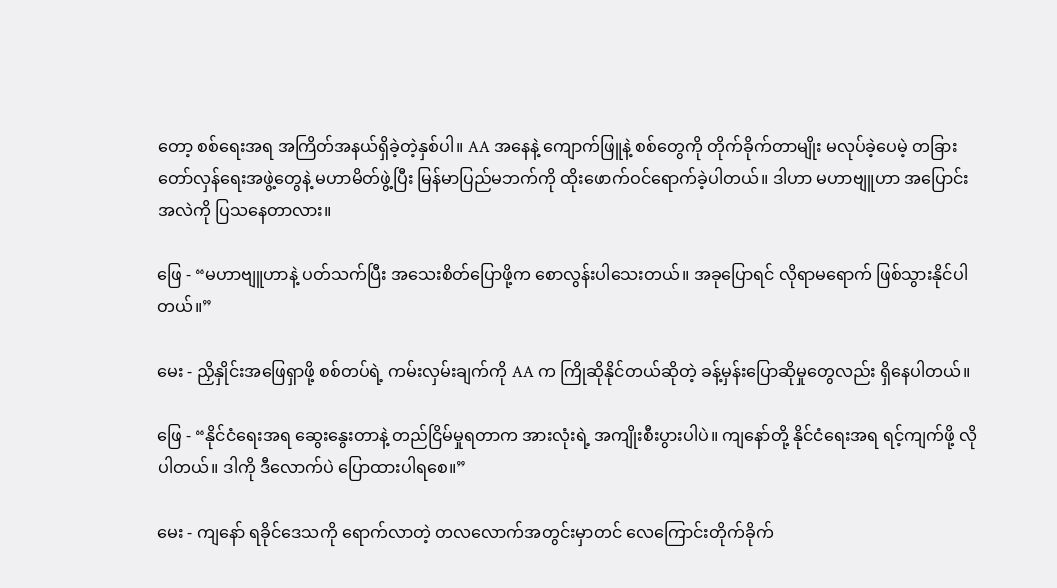တော့ စစ်ရေးအရ အကြိတ်အနယ်ရှိခဲ့တဲ့နှစ်ပါ။ AA အနေနဲ့ ကျောက်ဖြူနဲ့ စစ်တွေကို တိုက်ခိုက်တာမျိုး မလုပ်ခဲ့ပေမဲ့ တခြား တော်လှန်ရေးအဖွဲ့တွေနဲ့ မဟာမိတ်ဖွဲ့ပြီး မြန်မာပြည်မဘက်ကို ထိုးဖောက်ဝင်ရောက်ခဲ့ပါတယ်။ ဒါဟာ မဟာဗျူဟာ အပြောင်းအလဲကို ပြသနေတာလား။

ဖြေ - “မဟာဗျူဟာနဲ့ ပတ်သက်ပြီး အသေးစိတ်ပြောဖို့က စောလွန်းပါသေးတယ်။ အခုပြောရင် လိုရာမရောက် ဖြစ်သွားနိုင်ပါတယ်။”

မေး - ညှိနှိုင်းအဖြေရှာဖို့ စစ်တပ်ရဲ့ ကမ်းလှမ်းချက်ကို AA က ကြိုဆိုနိုင်တယ်ဆိုတဲ့ ခန့်မှန်းပြောဆိုမှုတွေလည်း ရှိနေပါတယ်။

ဖြေ - “နိုင်ငံရေးအရ ဆွေးနွေးတာနဲ့ တည်ငြိမ်မှုရတာက အားလုံးရဲ့ အကျိုးစီးပွားပါပဲ။ ကျနော်တို့ နိုင်ငံရေးအရ ရင့်ကျက်ဖို့ လိုပါတယ်။ ဒါကို ဒီလောက်ပဲ ပြောထားပါရစေ။”

မေး - ကျနော် ရခိုင်ဒေသကို ရောက်လာတဲ့ တလလောက်အတွင်းမှာတင် လေကြောင်းတိုက်ခိုက်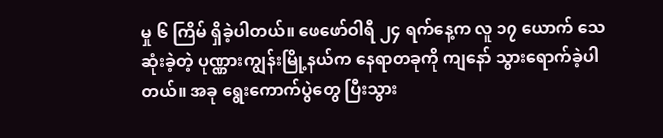မှု ၆ ကြိမ် ရှိခဲ့ပါတယ်။ ဖေဖော်ဝါရီ ၂၄ ရက်နေ့က လူ ၁၇ ယောက် သေဆုံးခဲ့တဲ့ ပုဏ္ဏားကျွန်းမြို့နယ်က နေရာတခုကို ကျနော် သွားရောက်ခဲ့ပါတယ်။ အခု ရွေးကောက်ပွဲတွေ ပြီးသွား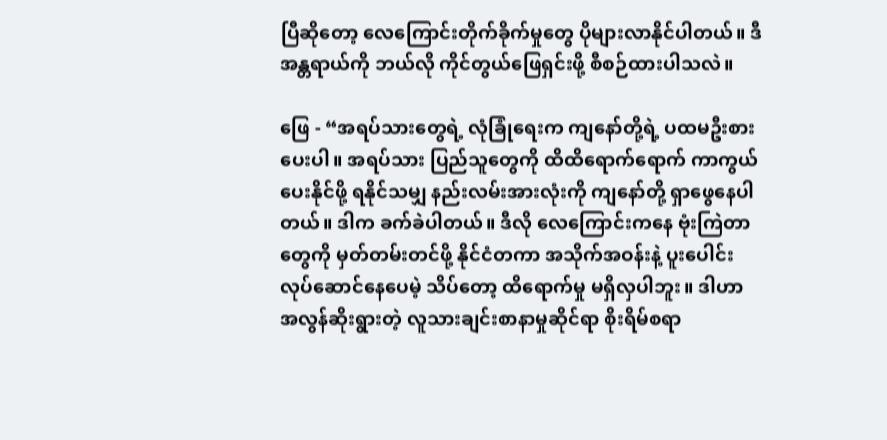ပြီဆိုတော့ လေကြောင်းတိုက်ခိုက်မှုတွေ ပိုများလာနိုင်ပါတယ်။ ဒီအန္တရာယ်ကို ဘယ်လို ကိုင်တွယ်ဖြေရှင်းဖို့ စီစဉ်ထားပါသလဲ။

ဖြေ - “အရပ်သားတွေရဲ့ လုံခြုံရေးက ကျနော်တို့ရဲ့ ပထမဦးစားပေးပါ။ အရပ်သား ပြည်သူတွေကို ထိထိရောက်ရောက် ကာကွယ်ပေးနိုင်ဖို့ ရနိုင်သမျှ နည်းလမ်းအားလုံးကို ကျနော်တို့ ရှာဖွေနေပါတယ်။ ဒါက ခက်ခဲပါတယ်။ ဒီလို လေကြောင်းကနေ ဗုံးကြဲတာတွေကို မှတ်တမ်းတင်ဖို့ နိုင်ငံတကာ အသိုက်အဝန်းနဲ့ ပူးပေါင်းလုပ်ဆောင်နေပေမဲ့ သိပ်တော့ ထိရောက်မှု မရှိလှပါဘူး။ ဒါဟာ အလွန်ဆိုးရွားတဲ့ လူသားချင်းစာနာမှုဆိုင်ရာ စိုးရိမ်စရာ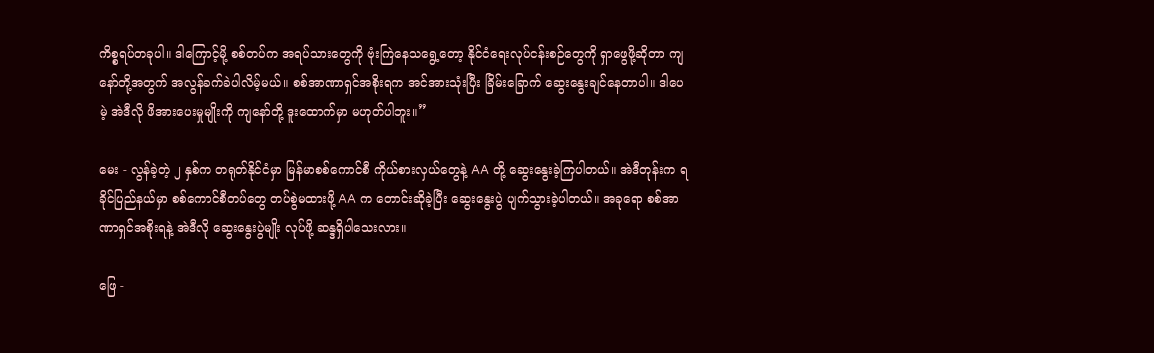ကိစ္စရပ်တခုပါ။ ဒါကြောင့်မို့ စစ်တပ်က အရပ်သားတွေကို ဗုံးကြဲနေသရွေ့တော့ နိုင်ငံရေးလုပ်ငန်းစဉ်တွေကို ရှာဖွေဖို့ဆိုတာ ကျနော်တို့အတွက် အလွန်ခက်ခဲပါလိမ့်မယ်။ စစ်အာဏာရှင်အစိုးရက အင်အားသုံးပြီး ခြိမ်းခြောက် ဆွေးနွေးချင်နေတာပါ။ ဒါပေမဲ့ အဲဒီလို ဖိအားပေးမှုမျိုးကို ကျနော်တို့ ဒူးထောက်မှာ မဟုတ်ပါဘူး။”

မေး - လွန်ခဲ့တဲ့ ၂ နှစ်က တရုတ်နိုင်ငံမှာ မြန်မာစစ်ကောင်စီ ကိုယ်စားလှယ်တွေနဲ့ AA တို့ ဆွေးနွေးခဲ့ကြပါတယ်။ အဲဒီတုန်းက ရခိုင်ပြည်နယ်မှာ စစ်ကောင်စီတပ်တွေ တပ်စွဲမထားဖို့ AA က တောင်းဆိုခဲ့ပြီး ဆွေးနွေးပွဲ ပျက်သွားခဲ့ပါတယ်။ အခုရော စစ်အာဏာရှင်အစိုးရနဲ့ အဲဒီလို ဆွေးနွေးပွဲမျိုး လုပ်ဖို့ ဆန္ဒရှိပါသေးလား။

ဖြေ -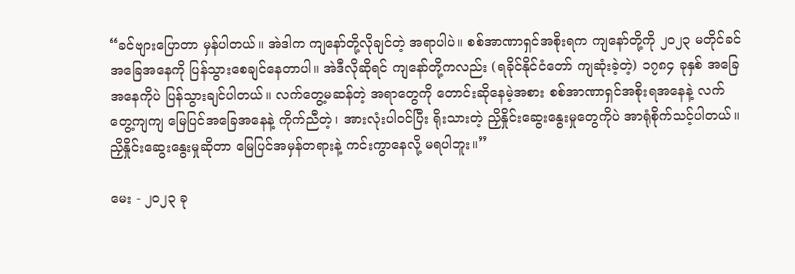“ခင်ဗျားပြောတာ မှန်ပါတယ်။ အဲဒါက ကျနော်တို့လိုချင်တဲ့ အရာပါပဲ။ စစ်အာဏာရှင်အစိုးရက ကျနော်တို့ကို ၂၀၂၃ မတိုင်ခင် အခြေအနေကို ပြန်သွားစေချင်နေတာပါ။ အဲဒီလိုဆိုရင် ကျနော်တို့ကလည်း (ရခိုင်နိုင်ငံတော် ကျဆုံးခဲ့တဲ့) ၁၇၈၄ ခုနှစ် အခြေအနေကိုပဲ ပြန်သွားချင်ပါတယ်။ လက်တွေ့မဆန်တဲ့ အရာတွေကို တောင်းဆိုနေမဲ့အစား စစ်အာဏာရှင်အစိုးရအနေနဲ့ လက်တွေ့ကျကျ မြေပြင်အခြေအနေနဲ့ ကိုက်ညီတဲ့၊ အားလုံးပါဝင်ပြီး ရိုးသားတဲ့ ညှိနှိုင်းဆွေးနွေးမှုတွေကိုပဲ အာရုံစိုက်သင့်ပါတယ်။ ညှိနှိုင်းဆွေးနွေးမှုဆိုတာ မြေပြင်အမှန်တရားနဲ့ ကင်းကွာနေလို့ မရပါဘူး။”

မေး - ၂၀၂၃ ခု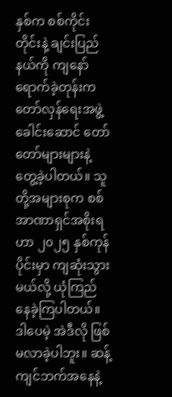နှစ်က စစ်ကိုင်းတိုင်းနဲ့ ချင်းပြည်နယ်ကို ကျနော် ရောက်ခဲ့တုန်းက တော်လှန်ရေးအဖွဲ့ ခေါင်းဆောင် တော်တော်များများနဲ့ တွေ့ခဲ့ပါတယ်။ သူတို့အများစုက စစ်အာဏာရှင်အစိုးရဟာ ၂၀၂၅ နှစ်ကုန်ပိုင်းမှာ ကျဆုံးသွားမယ်လို့ ယုံကြည်နေခဲ့ကြပါတယ်။ ဒါပေမဲ့ အဲဒီလို ဖြစ်မလာခဲ့ပါဘူး။ ဆန့်ကျင်ဘက်အနေနဲ့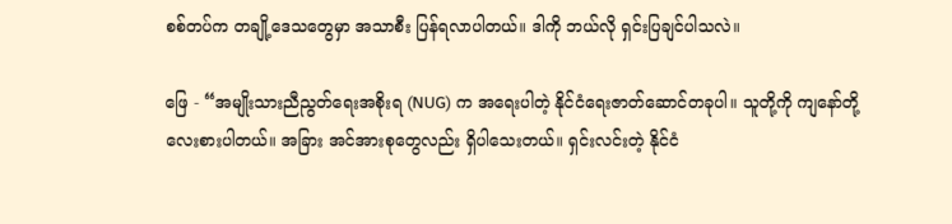စစ်တပ်က တချို့ဒေသတွေမှာ အသာစီး ပြန်ရလာပါတယ်။ ဒါကို ဘယ်လို ရှင်းပြချင်ပါသလဲ။

ဖြေ - “အမျိုးသားညီညွတ်ရေးအစိုးရ (NUG) က အရေးပါတဲ့ နိုင်ငံရေးဇာတ်ဆောင်တခုပါ။ သူတို့ကို ကျနော်တို့ လေးစားပါတယ်။ အခြား အင်အားစုတွေလည်း ရှိပါသေးတယ်။ ရှင်းလင်းတဲ့ နိုင်ငံ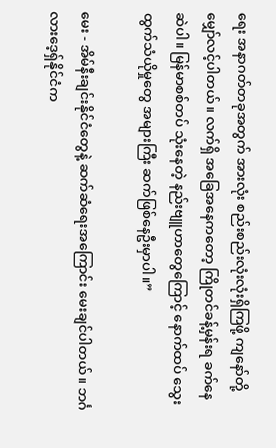ရေး အနာဂတ်တခုအတွက် အားလုံး စည်းစည်းလုံးလုံးရှိကြဖို့ ကျနော်တို့ မျှော်လင့်ပါတယ်။ လက်ရှိ အခြေအနေကတော့ ကြိုတင်ခန့်မှန်းရ ခက်နေဆဲပါ။ မြန်မာစစ်တပ် သုံးနေတဲ့ နည်းဗျူဟာတွေကြောင့် နောက်ထပ် သွေးထွက်သံယိုမှုတွေ အများကြီး ဆက်ဖြစ်နေဦးမှာပါ။”

မေး - အိမ်နီးချင်းနိုင်ငံတွေနဲ့ ဆက်ဆံရေးအကြောင်း မေးချင်ပါတယ်။ ဘင်္ဂလားဒေ့ရှ်နိုင်ငံက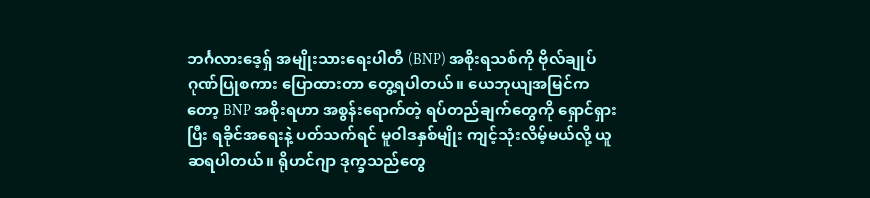ဘင်္ဂလားဒေ့ရှ် အမျိုးသားရေးပါတီ (BNP) အစိုးရသစ်ကို ဗိုလ်ချုပ် ဂုဏ်ပြုစကား ပြောထားတာ တွေ့ရပါတယ်။ ယေဘုယျအမြင်ကတော့ BNP အစိုးရဟာ အစွန်းရောက်တဲ့ ရပ်တည်ချက်တွေကို ရှောင်ရှားပြီး ရခိုင်အရေးနဲ့ ပတ်သက်ရင် မူဝါဒနှစ်မျိုး ကျင့်သုံးလိမ့်မယ်လို့ ယူဆရပါတယ်။ ရိုဟင်ဂျာ ဒုက္ခသည်တွေ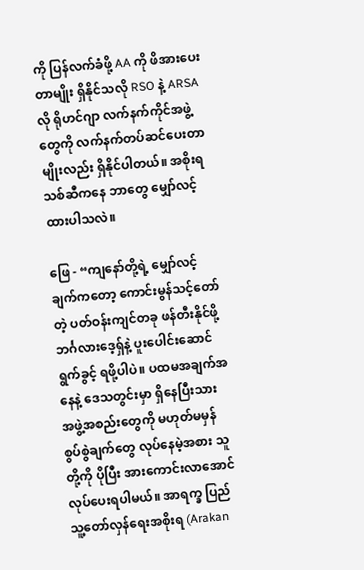ကို ပြန်လက်ခံဖို့ AA ကို ဖိအားပေးတာမျိုး ရှိနိုင်သလို RSO နဲ့ ARSA လို ရိုဟင်ဂျာ လက်နက်ကိုင်အဖွဲ့တွေကို လက်နက်တပ်ဆင်ပေးတာမျိုးလည်း ရှိနိုင်ပါတယ်။ အစိုးရသစ်ဆီကနေ ဘာတွေ မျှော်လင့်ထားပါသလဲ။

ဖြေ - “ကျနော်တို့ရဲ့ မျှော်လင့်ချက်ကတော့ ကောင်းမွန်သင့်တော်တဲ့ ပတ်ဝန်းကျင်တခု ဖန်တီးနိုင်ဖို့ ဘင်္ဂလားဒေ့ရှ်နဲ့ ပူးပေါင်းဆောင်ရွက်ခွင့် ရဖို့ပါပဲ။ ပထမအချက်အနေနဲ့ ဒေသတွင်းမှာ ရှိနေပြီးသား အဖွဲ့အစည်းတွေကို မဟုတ်မမှန် စွပ်စွဲချက်တွေ လုပ်နေမဲ့အစား သူတို့ကို ပိုပြီး အားကောင်းလာအောင် လုပ်ပေးရပါမယ်။ အာရက္ခ ပြည်သူ့တော်လှန်ရေးအစိုးရ (Arakan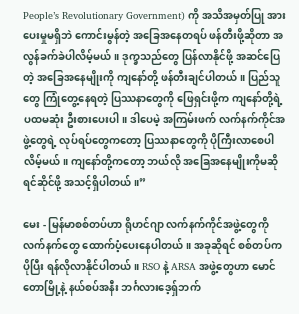People’s Revolutionary Government) ကို အသိအမှတ်ပြု အားပေးမှုမရှိဘဲ ကောင်းမွန်တဲ့ အခြေအနေတရပ် ဖန်တီးဖို့ဆိုတာ အလွန်ခက်ခဲပါလိမ့်မယ်။ ဒုက္ခသည်တွေ ပြန်လာနိုင်ဖို့ အဆင်ပြေတဲ့ အခြေအနေမျိုးကို ကျနော်တို့ ဖန်တီးချင်ပါတယ်။ ပြည်သူတွေ ကြုံတွေ့နေရတဲ့ ပြဿနာတွေကို ဖြေရှင်းဖို့က ကျနော်တို့ရဲ့ ပထမဆုံး ဦးစားပေးပါ။ ဒါပေမဲ့ အကြမ်းဖက် လက်နက်ကိုင်အဖွဲ့တွေရဲ့ လုပ်ရပ်တွေကတော့ ပြဿနာတွေကို ပိုကြီးလာစေပါလိမ့်မယ်။ ကျနော်တို့ကတော့ ဘယ်လို အခြေအနေမျိုးကိုမဆို ရင်ဆိုင်ဖို့ အသင့်ရှိပါတယ်။”

မေး - မြန်မာစစ်တပ်ဟာ ရိုဟင်ဂျာ လက်နက်ကိုင်အဖွဲ့တွေကို လက်နက်တွေ ထောက်ပံ့ပေးနေပါတယ်။ အခုဆိုရင် စစ်တပ်က ပိုပြီး ရန်လိုလာနိုင်ပါတယ်။ RSO နဲ့ ARSA အဖွဲ့တွေဟာ မောင်တောမြို့နဲ့ နယ်စပ်အနီး ဘင်္ဂလားဒေ့ရှ်ဘက်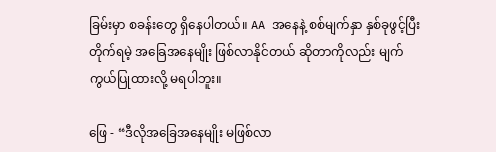ခြမ်းမှာ စခန်းတွေ ရှိနေပါတယ်။ AA အနေနဲ့ စစ်မျက်နှာ နှစ်ခုဖွင့်ပြီး တိုက်ရမဲ့ အခြေအနေမျိုး ဖြစ်လာနိုင်တယ် ဆိုတာကိုလည်း မျက်ကွယ်ပြုထားလို့ မရပါဘူး။

ဖြေ - “ဒီလိုအခြေအနေမျိုး မဖြစ်လာ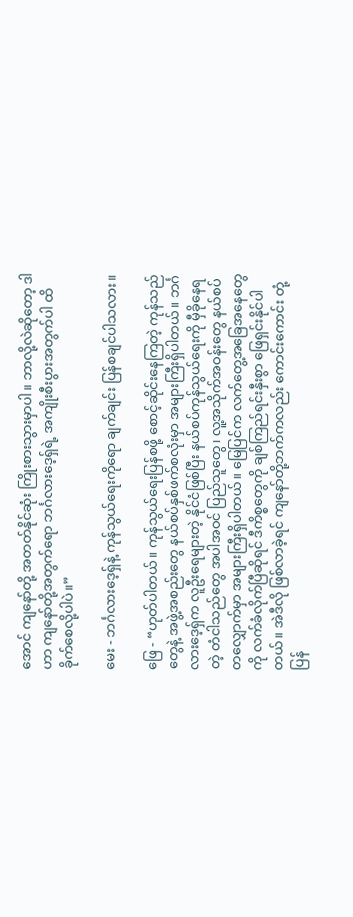အောင် ကျနော်တို့ အတတ်နိုင်ဆုံး ကြိုးစားသွားမှာပါ။ ဘာလို့လဲဆိုတော့ ဒါဟာ ကျနော်တို့အတွက်ရော ဘင်္ဂလားဒေ့ရှ်ရဲ့ အကျိုးစီးပွားအတွက်ပါ ထိခိုက်စေလို့ပါပဲ‌။”

မေး - ဘင်္ဂလားဒေ့ရှ်နဲ့ ကုန်သွယ်ရေးကိုရော ချက်ချင်း ပြန်စချင်ပါသလား။

ဖြေ - “ဟုတ်ပါတယ်။ ကုန်သွယ်ရေးပြန်စဖို့ စောင့်ဆိုင်းနေကြတဲ့ ကုန်သည်တွေနဲ့ အဖွဲ့အစည်းတွေ နယ်စပ်နှစ်ဖက်စလုံးမှာ အများကြီးရှိပါတယ်။ ဘင်္ဂလားဒေ့ရှ်က လူဦးရေများတဲ့ နိုင်ငံဖြစ်ပြီး နယ်စပ်ကုန်သွယ်ရေးကို မှီခိုနေရတဲ့ တံငါသည်တွေ အပါအဝင် ပြည်သူတွေ၊ လူ့အသိုက်အဝန်းတွေ နယ်စပ်တလျှောက်မှာ အများကြီးရှိပါတယ်။ မြေပြင်က လက်တွေ့အခြေအနေတွေကို လက်ခံလိုက်ပြီဆိုရင် ဒီကိစ္စတွေကို ချစ်ကြည်ရင်းနှီးစွာ ဖြေရှင်းနိုင်ပါတယ်။ အဲဒီလို ဖြစ်လာခဲ့ရင် ကျနော်တို့ဘက်ကလည်း ကောင်းကောင်း တုံ့ပြန်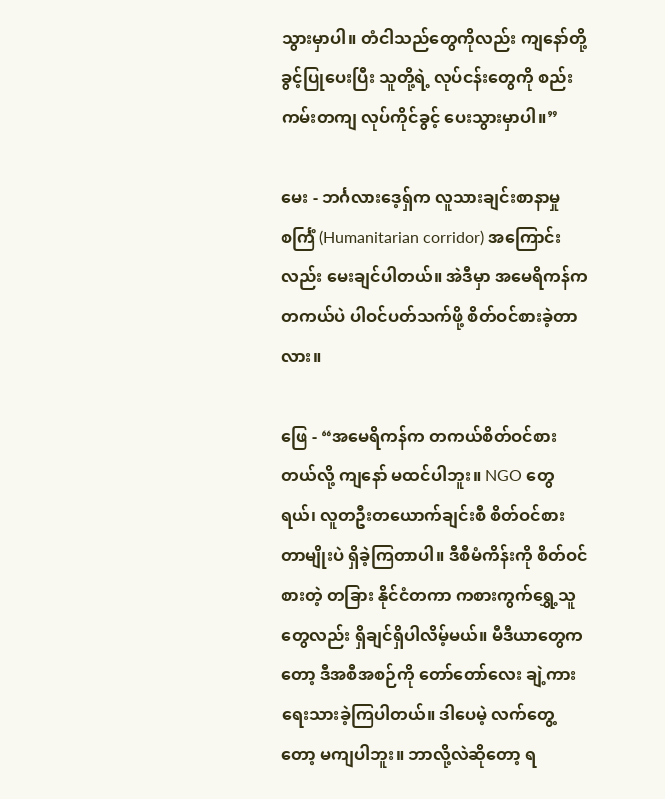သွားမှာပါ။ တံငါသည်တွေကိုလည်း ကျနော်တို့ ခွင့်ပြုပေးပြီး သူတို့ရဲ့ လုပ်ငန်းတွေကို စည်းကမ်းတကျ လုပ်ကိုင်ခွင့် ပေးသွားမှာပါ။”

မေး - ဘင်္ဂလားဒေ့ရှ်က လူသားချင်းစာနာမှု စင်္ကြံ (Humanitarian corridor) အကြောင်းလည်း မေးချင်ပါတယ်။ အဲဒီမှာ အမေရိကန်က တကယ်ပဲ ပါဝင်ပတ်သက်ဖို့ စိတ်ဝင်စားခဲ့တာလား။

ဖြေ - “အမေရိကန်က တကယ်စိတ်ဝင်စားတယ်လို့ ကျနော် မထင်ပါဘူး။ NGO တွေရယ်၊ လူတဦးတယောက်ချင်းစီ စိတ်ဝင်စားတာမျိုးပဲ ရှိခဲ့ကြတာပါ။ ဒီစီမံကိန်းကို စိတ်ဝင်စားတဲ့ တခြား နိုင်ငံတကာ ကစားကွက်ရွှေ့သူတွေလည်း ရှိချင်ရှိပါလိမ့်မယ်။ မီဒီယာတွေကတော့ ဒီအစီအစဉ်ကို တော်တော်လေး ချဲ့ကားရေးသားခဲ့ကြပါတယ်။ ဒါပေမဲ့ လက်တွေ့တော့ မကျပါဘူး။ ဘာလို့လဲဆိုတော့ ရ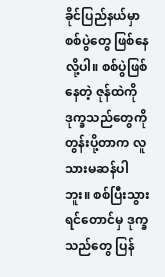ခိုင်ပြည်နယ်မှာ စစ်ပွဲတွေ ဖြစ်နေလို့ပါ။ စစ်ပွဲဖြစ်နေတဲ့ ဇုန်ထဲကို ဒုက္ခသည်တွေကို တွန်းပို့တာက လူသားမဆန်ပါဘူး။ စစ်ပြီးသွားရင်တောင်မှ ဒုက္ခသည်တွေ ပြန်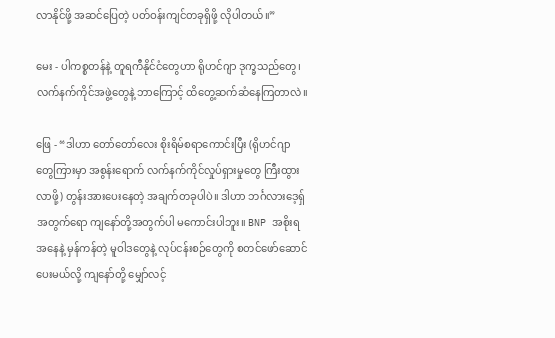လာနိုင်ဖို့ အဆင်ပြေတဲ့ ပတ်ဝန်းကျင်တခုရှိဖို့ လိုပါတယ်။”

မေး - ပါကစ္စတန်နဲ့ တူရကီနိုင်ငံတွေဟာ ရိုဟင်ဂျာ ဒုက္ခသည်တွေ၊ လက်နက်ကိုင်အဖွဲ့တွေနဲ့ ဘာကြောင့် ထိတွေ့ဆက်ဆံနေကြတာလဲ။

ဖြေ - “ဒါဟာ တော်တော်လေး စိုးရိမ်စရာကောင်းပြီး (ရိုဟင်ဂျာတွေကြားမှာ အစွန်းရောက် လက်နက်ကိုင်လှုပ်ရှားမှုတွေ ကြီးထွားလာဖို့) တွန်းအားပေးနေတဲ့ အချက်တခုပါပဲ။ ဒါဟာ ဘင်္ဂလားဒေ့ရှ် အတွက်ရော ကျနော်တို့အတွက်ပါ မကောင်းပါဘူး။ BNP အစိုးရအနေနဲ့ မှန်ကန်တဲ့ မူဝါဒတွေနဲ့ လုပ်ငန်းစဉ်တွေကို စတင်ဖော်ဆောင်ပေးမယ်လို့ ကျနော်တို့ မျှော်လင့်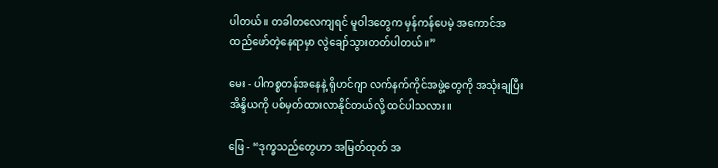ပါတယ်။ တခါတလေကျရင် မူဝါဒတွေက မှန်ကန်ပေမဲ့ အကောင်အထည်ဖော်တဲ့နေရာမှာ လွဲချော်သွားတတ်ပါတယ်။”

မေး - ပါကစ္စတန်အနေနဲ့ ရိုဟင်ဂျာ လက်နက်ကိုင်အဖွဲ့တွေကို အသုံးချပြီး အိန္ဒိယကို ပစ်မှတ်ထားလာနိုင်တယ်လို့ ထင်ပါသလား။

ဖြေ - “ဒုက္ခသည်တွေဟာ အမြတ်ထုတ် အ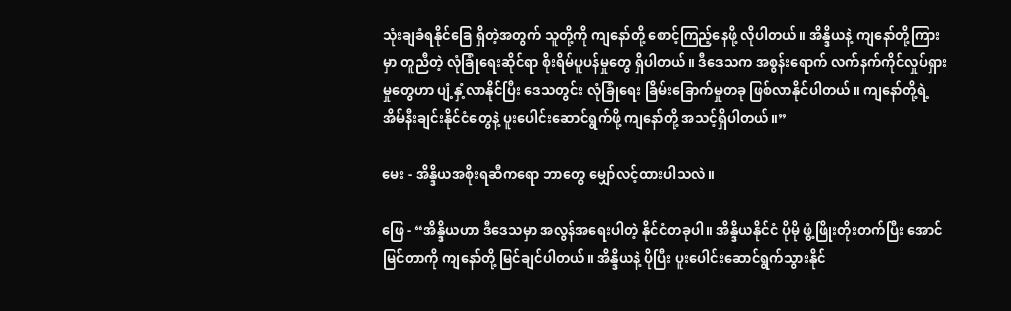သုံးချခံရနိုင်ခြေ ရှိတဲ့အတွက် သူတို့ကို ကျနော်တို့ စောင့်ကြည့်နေဖို့ လိုပါတယ်။ အိန္ဒိယနဲ့ ကျနော်တို့ကြားမှာ တူညီတဲ့ လုံခြုံရေးဆိုင်ရာ စိုးရိမ်ပူပန်မှုတွေ ရှိပါတယ်။ ဒီဒေသက အစွန်းရောက် လက်နက်ကိုင်လှုပ်ရှားမှုတွေဟာ ပျံ့နှံ့လာနိုင်ပြီး ဒေသတွင်း လုံခြုံရေး ခြိမ်းခြောက်မှုတခု ဖြစ်လာနိုင်ပါတယ်။ ကျနော်တို့ရဲ့ အိမ်နီးချင်းနိုင်ငံတွေနဲ့ ပူးပေါင်းဆောင်ရွက်ဖို့ ကျနော်တို့ အသင့်ရှိပါတယ်။”

မေး - အိန္ဒိယအစိုးရဆီကရော ဘာတွေ မျှော်လင့်ထားပါသလဲ။

ဖြေ - “အိန္ဒိယဟာ ဒီဒေသမှာ အလွန်အရေးပါတဲ့ နိုင်ငံတခုပါ။ အိန္ဒိယနိုင်ငံ ပိုမို ဖွံ့ဖြိုးတိုးတက်ပြီး အောင်မြင်တာကို ကျနော်တို့ မြင်ချင်ပါတယ်။ အိန္ဒိယနဲ့ ပိုပြီး ပူးပေါင်းဆောင်ရွက်သွားနိုင်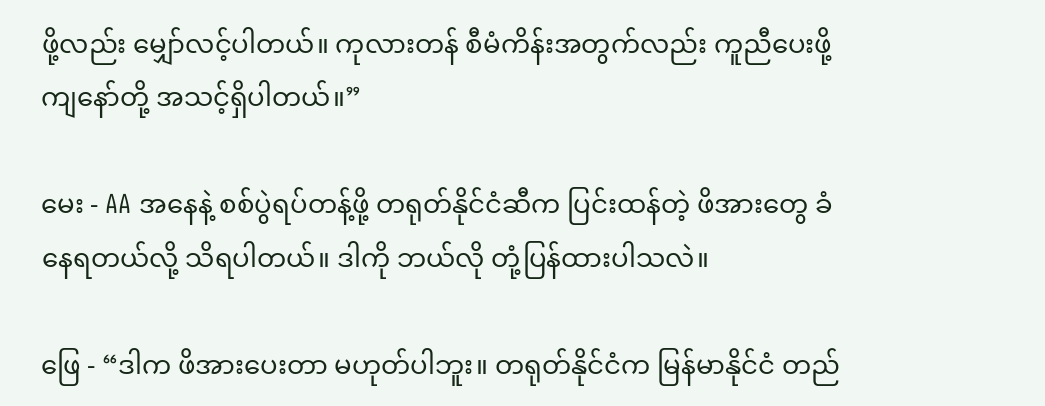ဖို့လည်း မျှော်လင့်ပါတယ်။ ကုလားတန် စီမံကိန်းအတွက်လည်း ကူညီပေးဖို့ ကျနော်တို့ အသင့်ရှိပါတယ်။”

မေး - AA အနေနဲ့ စစ်ပွဲရပ်တန့်ဖို့ တရုတ်နိုင်ငံဆီက ပြင်းထန်တဲ့ ဖိအားတွေ ခံနေရတယ်လို့ သိရပါတယ်။ ဒါကို ဘယ်လို တုံ့ပြန်ထားပါသလဲ။

ဖြေ - “ဒါက ဖိအားပေးတာ မဟုတ်ပါဘူး။ တရုတ်နိုင်ငံက မြန်မာနိုင်ငံ တည်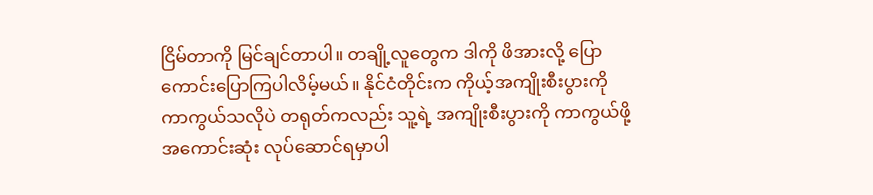ငြိမ်တာကို မြင်ချင်တာပါ။ တချို့လူတွေက ဒါကို ဖိအားလို့ ပြောကောင်းပြောကြပါလိမ့်မယ်။ နိုင်ငံတိုင်းက ကိုယ့်အကျိုးစီးပွားကို ကာကွယ်သလိုပဲ တရုတ်ကလည်း သူ့ရဲ့ အကျိုးစီးပွားကို ကာကွယ်ဖို့ အကောင်းဆုံး လုပ်ဆောင်ရမှာပါ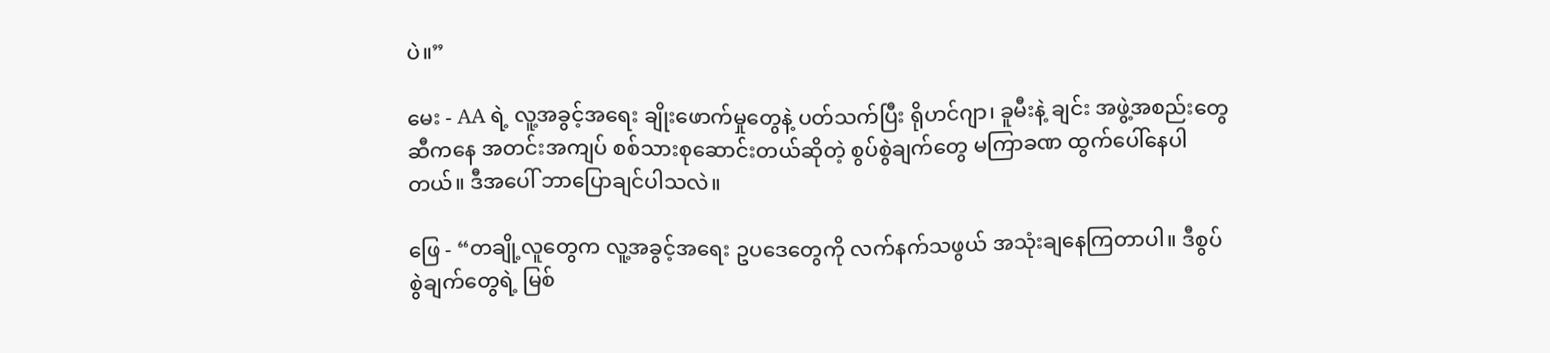ပဲ။”

မေး - AA ရဲ့ လူ့အခွင့်အရေး ချိုးဖောက်မှုတွေနဲ့ ပတ်သက်ပြီး ရိုဟင်ဂျာ၊ ခူမီးနဲ့ ချင်း အဖွဲ့အစည်းတွေဆီကနေ အတင်းအကျပ် စစ်သားစုဆောင်းတယ်ဆိုတဲ့ စွပ်စွဲချက်တွေ မကြာခဏ ထွက်ပေါ်နေပါတယ်။ ဒီအပေါ် ဘာပြောချင်ပါသလဲ။

ဖြေ - “တချို့လူတွေက လူ့အခွင့်အရေး ဥပဒေတွေကို လက်နက်သဖွယ် အသုံးချနေကြတာပါ။ ဒီစွပ်စွဲချက်တွေရဲ့ မြစ်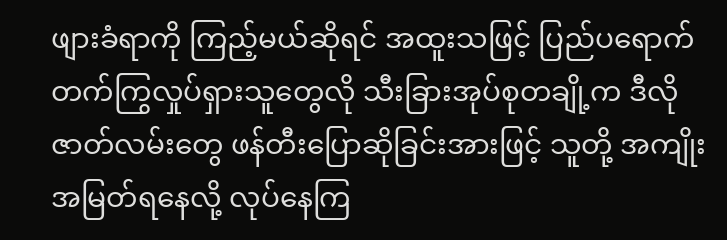ဖျားခံရာကို ကြည့်မယ်ဆိုရင် အထူးသဖြင့် ပြည်ပရောက် တက်ကြွလှုပ်ရှားသူတွေလို သီးခြားအုပ်စုတချို့က ဒီလိုဇာတ်လမ်းတွေ ဖန်တီးပြောဆိုခြင်းအားဖြင့် သူတို့ အကျိုးအမြတ်ရနေလို့ လုပ်နေကြ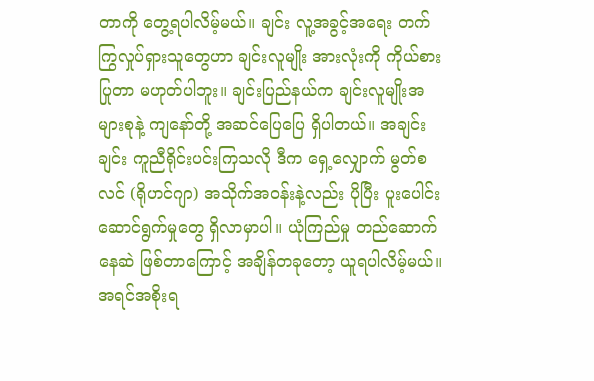တာကို တွေ့ရပါလိမ့်မယ်။ ချင်း လူ့အခွင့်အရေး တက်ကြွလှုပ်ရှားသူတွေဟာ ချင်းလူမျိုး အားလုံးကို ကိုယ်စားပြုတာ မဟုတ်ပါဘူး။ ချင်းပြည်နယ်က ချင်းလူမျိုးအများစုနဲ့ ကျနော်တို့ အဆင်ပြေပြေ ရှိပါတယ်။ အချင်းချင်း ကူညီရိုင်းပင်းကြသလို ဒီက ရှေ့လျှောက် မွတ်စလင် (ရိုဟင်ဂျာ) အသိုက်အဝန်းနဲ့လည်း ပိုပြီး ပူးပေါင်းဆောင်ရွက်မှုတွေ ရှိလာမှာပါ။ ယုံကြည်မှု တည်ဆောက်နေဆဲ ဖြစ်တာကြောင့် အချိန်တခုတော့ ယူရပါလိမ့်မယ်။ အရင်အစိုးရ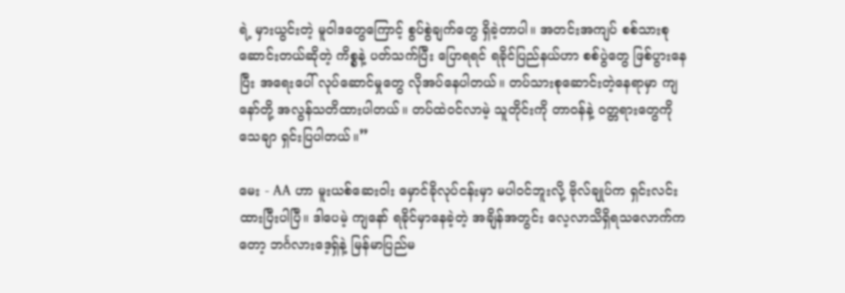ရဲ့ မှားယွင်းတဲ့ မူဝါဒတွေကြောင့် စွပ်စွဲချက်တွေ ရှိခဲ့တာပါ။ အတင်းအကျပ် စစ်သားစုဆောင်းတယ်ဆိုတဲ့ ကိစ္စနဲ့ ပတ်သက်ပြီး ပြောရရင် ရခိုင်ပြည်နယ်ဟာ စစ်ပွဲတွေ ဖြစ်ပွားနေပြီး အရေးပေါ် လုပ်ဆောင်မှုတွေ လိုအပ်နေပါတယ်။ တပ်သားစုဆောင်းတဲ့နေရာမှာ ကျနော်တို့ အလွန်သတိထားပါတယ်။ တပ်ထဲဝင်လာမဲ့ သူတိုင်းကို တာဝန်နဲ့ ဝတ္တရားတွေကို သေချာ ရှင်းပြပါတယ်။”

မေး - AA ဟာ မူးယစ်ဆေးဝါး မှောင်ခိုလုပ်ငန်းမှာ မပါဝင်ဘူးလို့ ဗိုလ်ချုပ်က ရှင်းလင်းထားပြီးပါပြီ။ ဒါပေမဲ့ ကျနော် ရခိုင်မှာနေခဲ့တဲ့ အချိန်အတွင်း လေ့လာသိရှိရသလောက်ကတော့ ဘင်္ဂလားဒေ့ရှ်နဲ့ မြန်မာပြည်မ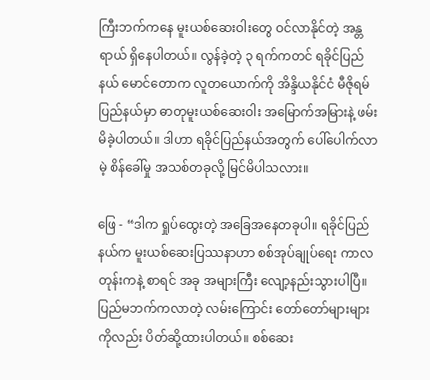ကြီးဘက်ကနေ မူးယစ်ဆေးဝါးတွေ ဝင်လာနိုင်တဲ့ အန္တရာယ် ရှိနေပါတယ်။ လွန်ခဲ့တဲ့ ၃ ရက်ကတင် ရခိုင်ပြည်နယ် မောင်တောက လူတယောက်ကို အိန္ဒိယနိုင်ငံ မီဇိုရမ်ပြည်နယ်မှာ ဓာတုမူးယစ်ဆေးဝါး အမြောက်အမြားနဲ့ ဖမ်းမိခဲ့ပါတယ်။ ဒါဟာ ရခိုင်ပြည်နယ်အတွက် ပေါ်ပေါက်လာမဲ့ စိန်ခေါ်မှု အသစ်တခုလို့ မြင်မိပါသလား။

ဖြေ - “ဒါက ရှုပ်ထွေးတဲ့ အခြေအနေတခုပါ။ ရခိုင်ပြည်နယ်က မူးယစ်ဆေးပြဿနာဟာ စစ်အုပ်ချုပ်ရေး ကာလတုန်းကနဲ့ စာရင် အခု အများကြီး လျော့နည်းသွားပါပြီ။ ပြည်မဘက်ကလာတဲ့ လမ်းကြောင်း တော်တော်များများကိုလည်း ပိတ်ဆို့ထားပါတယ်။ စစ်ဆေး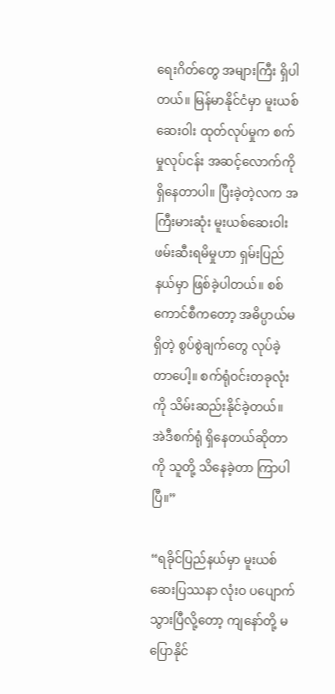ရေးဂိတ်တွေ အများကြီး ရှိပါတယ်။ မြန်မာနိုင်ငံမှာ မူးယစ်ဆေးဝါး ထုတ်လုပ်မှုက စက်မှုလုပ်ငန်း အဆင့်လောက်ကို ရှိနေတာပါ။ ပြီးခဲ့တဲ့လက အကြီးမားဆုံး မူးယစ်ဆေးဝါး ဖမ်းဆီးရမိမှုဟာ ရှမ်းပြည်နယ်မှာ ဖြစ်ခဲ့ပါတယ်။ စစ်ကောင်စီကတော့ အဓိပ္ပာယ်မရှိတဲ့ စွပ်စွဲချက်တွေ လုပ်ခဲ့တာပေါ့။ စက်ရုံဝင်းတခုလုံးကို သိမ်းဆည်းနိုင်ခဲ့တယ်။ အဲဒီစက်ရုံ ရှိနေတယ်ဆိုတာကို သူတို့ သိနေခဲ့တာ ကြာပါပြီ။”

“ရခိုင်ပြည်နယ်မှာ မူးယစ်ဆေးပြဿနာ လုံးဝ ပပျောက်သွားပြီလို့တော့ ကျနော်တို့ မပြောနိုင်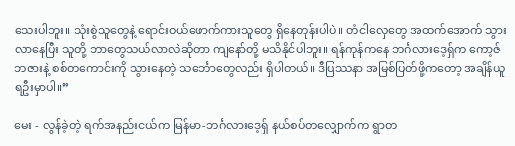သေးပါဘူး။ သုံးစွဲသူတွေနဲ့ ရောင်းဝယ်ဖောက်ကားသူတွေ ရှိနေတုန်းပါပဲ။ တံငါလှေတွေ အထက်အောက် သွားလာနေပြီး သူတို့ ဘာတွေသယ်လာလဲဆိုတာ ကျနော်တို့ မသိနိုင်ပါဘူး။ ရန်ကုန်ကနေ ဘင်္ဂလားဒေ့ရှ်က ကော့ဇ်ဘဇားနဲ့ စစ်တကောင်းကို သွားနေတဲ့ သင်္ဘောတွေလည်း ရှိပါတယ်။ ဒီပြဿနာ အမြစ်ပြတ်ဖို့ကတော့ အချိန်ယူရဦးမှာပါ။”

မေး - လွန်ခဲ့တဲ့ ရက်အနည်းငယ်က မြန်မာ-ဘင်္ဂလားဒေ့ရှ် နယ်စပ်တလျှောက်က ရွာတ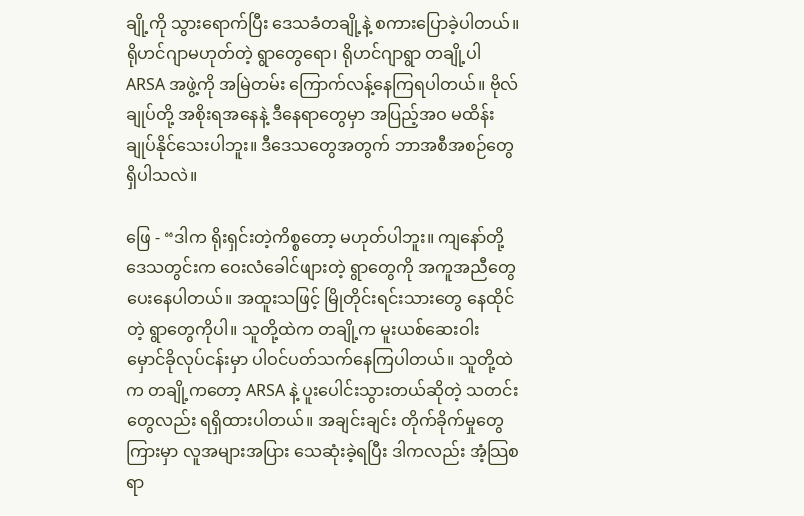ချို့ကို သွားရောက်ပြီး ဒေသခံတချို့နဲ့ စကားပြောခဲ့ပါတယ်။ ရိုဟင်ဂျာမဟုတ်တဲ့ ရွာတွေရော၊ ရိုဟင်ဂျာရွာ တချို့ပါ ARSA အဖွဲ့ကို အမြဲတမ်း ကြောက်လန့်နေကြရပါတယ်။ ဗိုလ်ချုပ်တို့ အစိုးရအနေနဲ့ ဒီနေရာတွေမှာ အပြည့်အဝ မထိန်းချုပ်နိုင်သေးပါဘူး။ ဒီဒေသတွေအတွက် ဘာအစီအစဉ်တွေ ရှိပါသလဲ။

ဖြေ - “ဒါက ရိုးရှင်းတဲ့ကိစ္စတော့ မဟုတ်ပါဘူး။ ကျနော်တို့ ဒေသတွင်းက ဝေးလံခေါင်ဖျားတဲ့ ရွာတွေကို အကူအညီတွေ ပေးနေပါတယ်။ အထူးသဖြင့် မြိုတိုင်းရင်းသားတွေ နေထိုင်တဲ့ ရွာတွေကိုပါ။ သူတို့ထဲက တချို့က မူးယစ်ဆေးဝါး မှောင်ခိုလုပ်ငန်းမှာ ပါဝင်ပတ်သက်နေကြပါတယ်။ သူတို့ထဲက တချို့ကတော့ ARSA နဲ့ ပူးပေါင်းသွားတယ်ဆိုတဲ့ သတင်းတွေလည်း ရရှိထားပါတယ်။ အချင်းချင်း တိုက်ခိုက်မှုတွေကြားမှာ လူအများအပြား သေဆုံးခဲ့ရပြီး ဒါကလည်း အံ့သြစရာ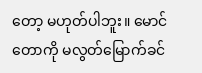တော့ မဟုတ်ပါဘူး။ မောင်တောကို မလွတ်မြောက်ခင်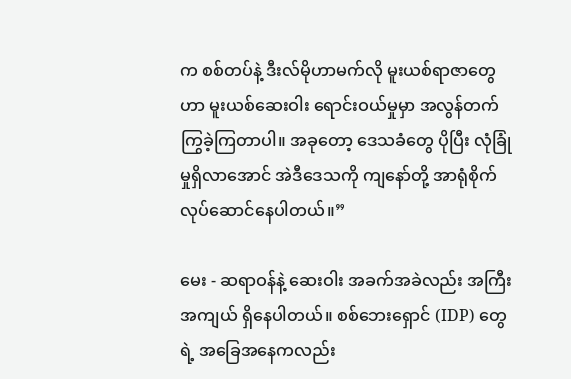က စစ်တပ်နဲ့ ဒီးလ်မိုဟာမက်လို မူးယစ်ရာဇာတွေဟာ မူးယစ်ဆေးဝါး ရောင်းဝယ်မှုမှာ အလွန်တက်ကြွခဲ့ကြတာပါ။ အခုတော့ ဒေသခံတွေ ပိုပြီး လုံခြုံမှုရှိလာအောင် အဲဒီဒေသကို ကျနော်တို့ အာရုံစိုက် လုပ်ဆောင်နေပါတယ်။‌”

မေး - ဆရာဝန်နဲ့ ဆေးဝါး အခက်အခဲလည်း အကြီးအကျယ် ရှိနေပါတယ်။ စစ်ဘေးရှောင် (IDP) တွေရဲ့ အခြေအနေကလည်း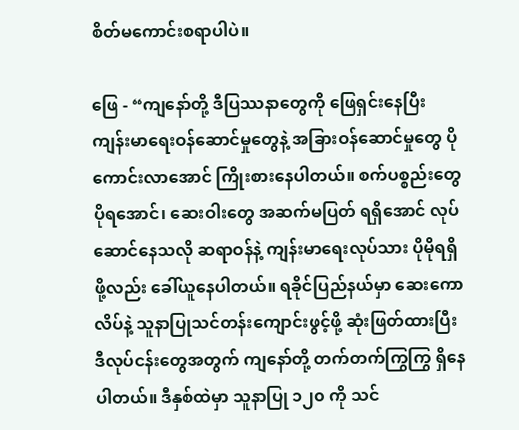စိတ်မကောင်းစရာပါပဲ။

ဖြေ - “ကျနော်တို့ ဒီပြဿနာတွေကို ဖြေရှင်းနေပြီး ကျန်းမာရေးဝန်ဆောင်မှုတွေနဲ့ အခြားဝန်ဆောင်မှုတွေ ပိုကောင်းလာအောင် ကြိုးစားနေပါတယ်။ စက်ပစ္စည်းတွေ ပိုရအောင်၊ ဆေးဝါးတွေ အဆက်မပြတ် ရရှိအောင် လုပ်ဆောင်နေသလို ဆရာဝန်နဲ့ ကျန်းမာရေးလုပ်သား ပိုမိုရရှိဖို့လည်း ခေါ်ယူနေပါတယ်။ ရခိုင်ပြည်နယ်မှာ ဆေးကောလိပ်နဲ့ သူနာပြုသင်တန်းကျောင်းဖွင့်ဖို့ ဆုံးဖြတ်ထားပြီး ဒီလုပ်ငန်းတွေအတွက် ကျနော်တို့ တက်တက်ကြွကြွ ရှိနေပါတယ်။ ဒီနှစ်ထဲမှာ သူနာပြု ၁၂၀ ကို သင်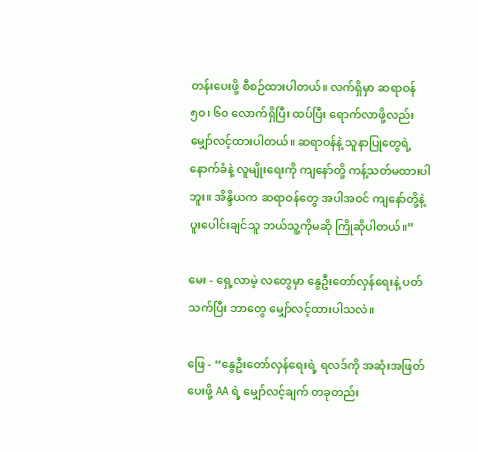တန်းပေးဖို့ စီစဉ်ထားပါတယ်။ လက်ရှိမှာ ဆရာဝန် ၅၀၊ ၆၀ လောက်ရှိပြီး ထပ်ပြီး ရောက်လာဖို့လည်း မျှော်လင့်ထားပါတယ်။ ဆရာဝန်နဲ့ သူနာပြုတွေရဲ့ နောက်ခံနဲ့ လူမျိုးရေးကို ကျနော်တို့ ကန့်သတ်မထားပါဘူး။ အိန္ဒိယက ဆရာဝန်တွေ အပါအဝင် ကျနော်တို့နဲ့ ပူးပေါင်းချင်သူ ဘယ်သူ့ကိုမဆို ကြိုဆိုပါတယ်။”

မေး - ရှေ့လာမဲ့ လတွေမှာ နွေဦးတော်လှန်ရေးနဲ့ ပတ်သက်ပြီး ဘာတွေ မျှော်လင့်ထားပါသလဲ။

ဖြေ - “နွေဦးတော်လှန်ရေးရဲ့ ရလဒ်ကို အဆုံးအဖြတ်ပေးဖို့ AA ရဲ့ မျှော်လင့်ချက် တခုတည်း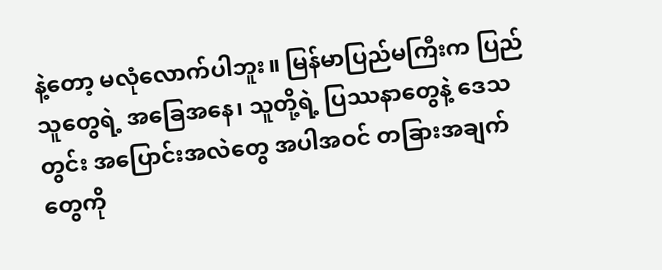နဲ့တော့ မလုံလောက်ပါဘူး။ မြန်မာပြည်မကြီးက ပြည်သူတွေရဲ့ အခြေအနေ၊ သူတို့ရဲ့ ပြဿနာတွေနဲ့ ဒေသတွင်း အပြောင်းအလဲတွေ အပါအဝင် တခြားအချက်တွေကို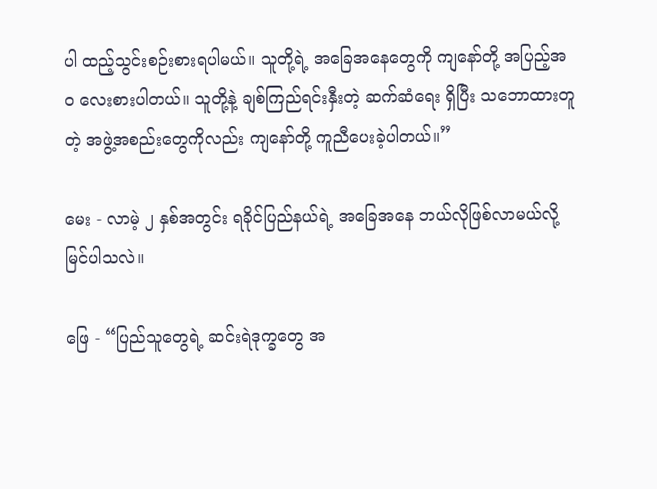ပါ ထည့်သွင်းစဉ်းစားရပါမယ်။ သူတို့ရဲ့ အခြေအနေတွေကို ကျနော်တို့ အပြည့်အဝ လေးစားပါတယ်။ သူတို့နဲ့ ချစ်ကြည်ရင်းနှီးတဲ့ ဆက်ဆံရေး ရှိပြီး သဘောထားတူတဲ့ အဖွဲ့အစည်းတွေကိုလည်း ကျနော်တို့ ကူညီပေးခဲ့ပါတယ်။”

မေး - လာမဲ့ ၂ နှစ်အတွင်း ရခိုင်ပြည်နယ်ရဲ့ အခြေအနေ ဘယ်လိုဖြစ်လာမယ်လို့ မြင်ပါသလဲ။

ဖြေ - “ပြည်သူတွေရဲ့ ဆင်းရဲဒုက္ခတွေ အ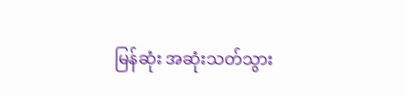မြန်ဆုံး အဆုံးသတ်သွား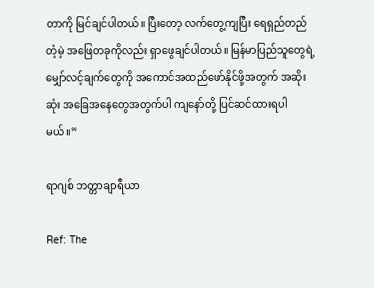တာကို မြင်ချင်ပါတယ်။ ပြီးတော့ လက်တွေ့ကျပြီး ရေရှည်တည်တံ့မဲ့ အဖြေတခုကိုလည်း ရှာဖွေချင်ပါတယ်။ မြန်မာပြည်သူတွေရဲ့ မျှော်လင့်ချက်တွေကို အကောင်အထည်ဖော်နိုင်ဖို့အတွက် အဆိုးဆုံး အခြေအနေတွေအတွက်ပါ ကျနော်တို့ ပြင်ဆင်ထားရပါမယ်။”

ရာဂျစ် ဘတ္တာချာရီယာ

Ref: The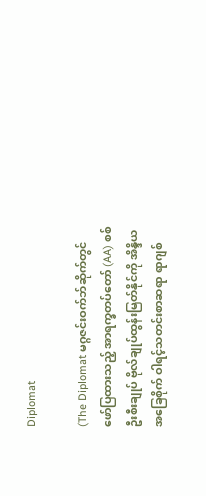Diplomat

(The Diplomat မဂ္ဂဇင်းဝက်ဘ်ဆိုက်တွင် ဖော်ပြထားသည့် အာရက္ခတပ်တော် (AA) စစ်ဦးစီးချုပ် ဗိုလ်ချုပ်ထွန်းမြတ်နိုင်ကို အိန္ဒိယအခြေစိုက် ဝါရင့်သတင်းစာဆရာ ရာဂျစ်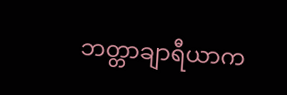ဘတ္တာချာရီယာက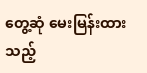တွေ့ဆုံ မေးမြန်းထားသည့်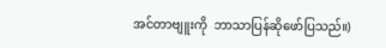အင်တာဗျူးကို  ဘာသာပြန်ဆိုဖော်ပြသည်။)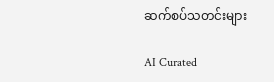ဆက်စပ်သတင်းများ

AI Curated